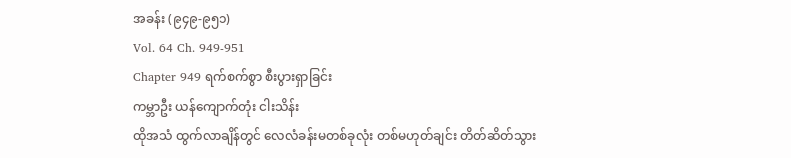အခန်း (၉၄၉-၉၅၁)
Vol. 64 Ch. 949-951
Chapter 949 ရက်စက်စွာ စီးပွားရှာခြင်း
ကမ္ဘာဦး ယန်ကျောက်တုံး ငါးသိန်း
ထိုအသံ ထွက်လာချိန်တွင် လေလံခန်းမတစ်ခုလုံး တစ်မဟုတ်ချင်း တိတ်ဆိတ်သွား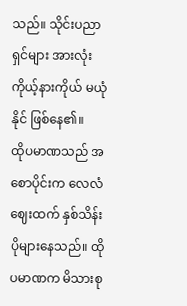သည်။ သိုင်းပညာရှင်များ အားလုံး ကိုယ့်နားကိုယ် မယုံနိုင် ဖြစ်နေ၏။
ထိုပမာဏသည် အစောပိုင်းက လေလံဈေးထက် နှစ်သိန်း ပိုများနေသည်။ ထိုပမာဏက မိသားစု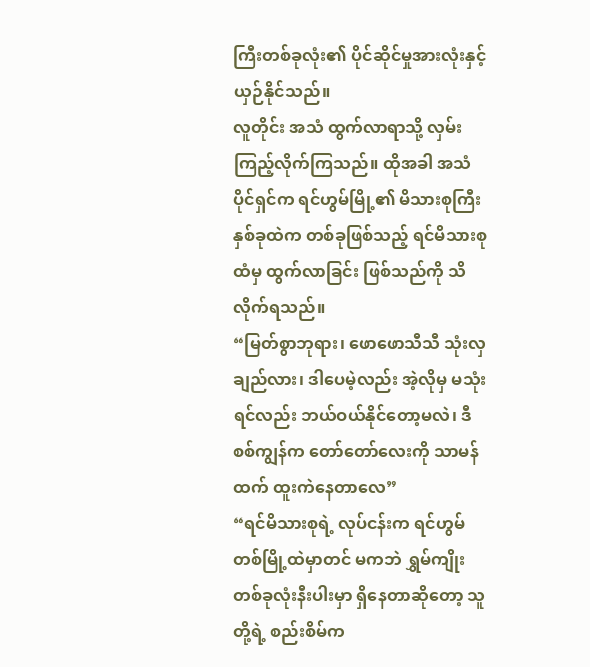ကြီးတစ်ခုလုံး၏ ပိုင်ဆိုင်မှုအားလုံးနှင့် ယှဉ်နိုင်သည်။
လူတိုင်း အသံ ထွက်လာရာသို့ လှမ်းကြည့်လိုက်ကြသည်။ ထိုအခါ အသံပိုင်ရှင်က ရင်ဟွမ်မြို့၏ မိသားစုကြီးနှစ်ခုထဲက တစ်ခုဖြစ်သည့် ရင်မိသားစုထံမှ ထွက်လာခြင်း ဖြစ်သည်ကို သိလိုက်ရသည်။
“မြတ်စွာဘုရား၊ ဖောဖောသီသီ သုံးလှချည်လား၊ ဒါပေမဲ့လည်း အဲ့လိုမှ မသုံးရင်လည်း ဘယ်ဝယ်နိုင်တော့မလဲ၊ ဒီစစ်ကျွန်က တော်တော်လေးကို သာမန်ထက် ထူးကဲနေတာလေ”
“ရင်မိသားစုရဲ့ လုပ်ငန်းက ရင်ဟွမ်တစ်မြို့ထဲမှာတင် မကဘဲ ရွှမ်ကျိုးတစ်ခုလုံးနီးပါးမှာ ရှိနေတာဆိုတော့ သူတို့ရဲ့ စည်းစိမ်က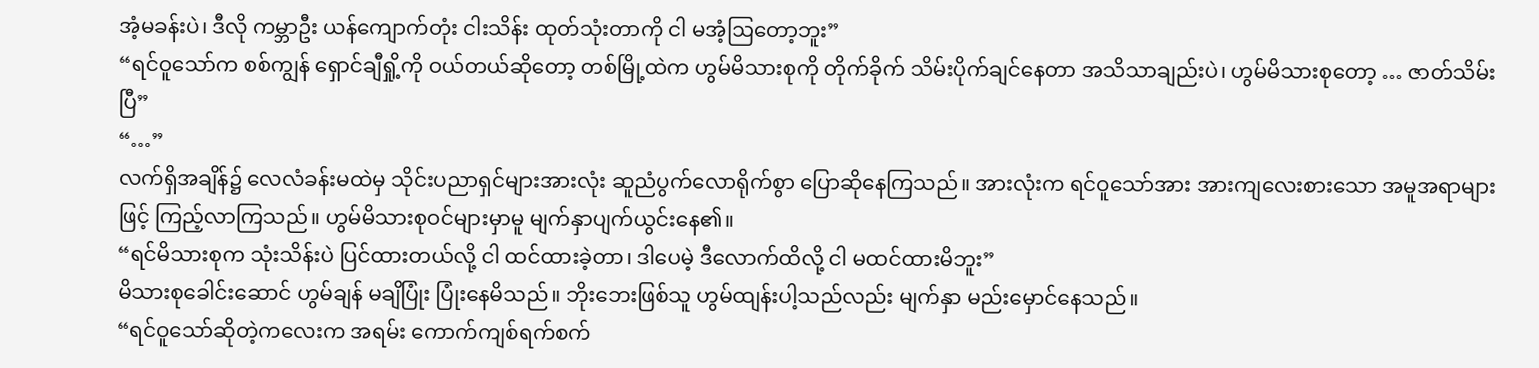အံ့မခန်းပဲ၊ ဒီလို ကမ္ဘာဦး ယန်ကျောက်တုံး ငါးသိန်း ထုတ်သုံးတာကို ငါ မအံ့ဩတော့ဘူး”
“ရင်ဝူသော်က စစ်ကျွန် ရှောင်ချီရှို့ကို ဝယ်တယ်ဆိုတော့ တစ်မြို့ထဲက ဟွမ်မိသားစုကို တိုက်ခိုက် သိမ်းပိုက်ချင်နေတာ အသိသာချည်းပဲ၊ ဟွမ်မိသားစုတော့ … ဇာတ်သိမ်းပြီ”
“…”
လက်ရှိအချိန်၌ လေလံခန်းမထဲမှ သိုင်းပညာရှင်များအားလုံး ဆူညံပွက်လောရိုက်စွာ ပြောဆိုနေကြသည်။ အားလုံးက ရင်ဝူသော်အား အားကျလေးစားသော အမူအရာများဖြင့် ကြည့်လာကြသည်။ ဟွမ်မိသားစုဝင်များမှာမူ မျက်နှာပျက်ယွင်းနေ၏။
“ရင်မိသားစုက သုံးသိန်းပဲ ပြင်ထားတယ်လို့ ငါ ထင်ထားခဲ့တာ၊ ဒါပေမဲ့ ဒီလောက်ထိလို့ ငါ မထင်ထားမိဘူး”
မိသားစုခေါင်းဆောင် ဟွမ်ချန် မချိပြုံး ပြုံးနေမိသည်။ ဘိုးဘေးဖြစ်သူ ဟွမ်ထျန်းပါ့သည်လည်း မျက်နှာ မည်းမှောင်နေသည်။
“ရင်ဝူသော်ဆိုတဲ့ကလေးက အရမ်း ကောက်ကျစ်ရက်စက်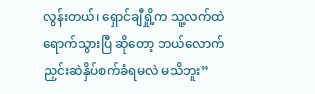လွန်းတယ်၊ ရှောင်ချီရှို့က သူ့လက်ထဲ ရောက်သွားပြီ ဆိုတော့ ဘယ်လောက် ညှင်းဆဲနှိပ်စက်ခံရမလဲ မသိဘူး”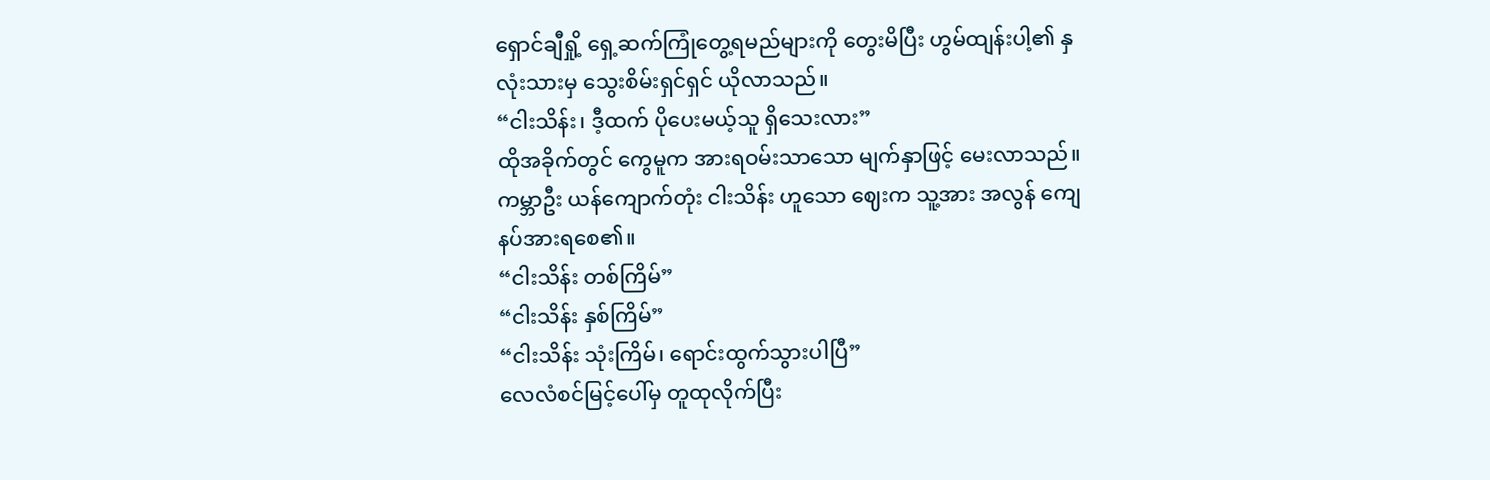ရှောင်ချီရှို့ ရှေ့ဆက်ကြုံတွေ့ရမည်များကို တွေးမိပြီး ဟွမ်ထျန်းပါ့၏ နှလုံးသားမှ သွေးစိမ်းရှင်ရှင် ယိုလာသည်။
“ငါးသိန်း၊ ဒီ့ထက် ပိုပေးမယ့်သူ ရှိသေးလား”
ထိုအခိုက်တွင် ကွေမူက အားရဝမ်းသာသော မျက်နှာဖြင့် မေးလာသည်။ ကမ္ဘာဦး ယန်ကျောက်တုံး ငါးသိန်း ဟူသော ဈေးက သူ့အား အလွန် ကျေနပ်အားရစေ၏။
“ငါးသိန်း တစ်ကြိမ်”
“ငါးသိန်း နှစ်ကြိမ်”
“ငါးသိန်း သုံးကြိမ်၊ ရောင်းထွက်သွားပါပြီ”
လေလံစင်မြင့်ပေါ်မှ တူထုလိုက်ပြီး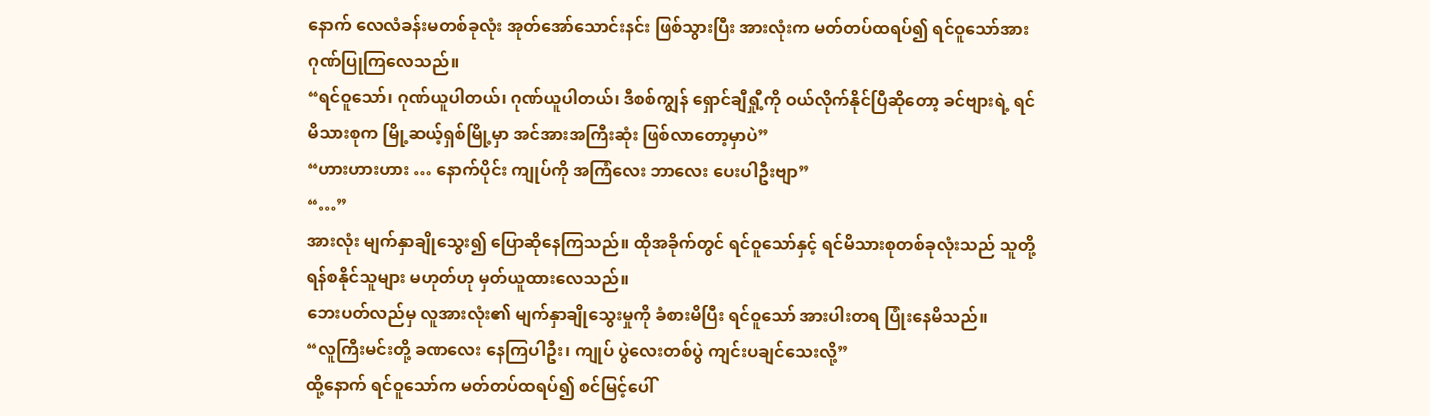နောက် လေလံခန်းမတစ်ခုလုံး အုတ်အော်သောင်းနင်း ဖြစ်သွားပြီး အားလုံးက မတ်တပ်ထရပ်၍ ရင်ဝူသော်အား ဂုဏ်ပြုကြလေသည်။
“ရင်ဝူသော်၊ ဂုဏ်ယူပါတယ်၊ ဂုဏ်ယူပါတယ်၊ ဒီစစ်ကျွန် ရှောင်ချီရှီု့ကို ဝယ်လိုက်နိုင်ပြီဆိုတော့ ခင်ဗျားရဲ့ ရင်မိသားစုက မြို့ဆယ့်ရှစ်မြို့မှာ အင်အားအကြီးဆုံး ဖြစ်လာတော့မှာပဲ”
“ဟားဟားဟား … နောက်ပိုင်း ကျုပ်ကို အကြံလေး ဘာလေး ပေးပါဦးဗျာ”
“…”
အားလုံး မျက်နှာချိုသွေး၍ ပြောဆိုနေကြသည်။ ထိုအခိုက်တွင် ရင်ဝူသော်နှင့် ရင်မိသားစုတစ်ခုလုံးသည် သူတို့ ရန်စနိုင်သူများ မဟုတ်ဟု မှတ်ယူထားလေသည်။
ဘေးပတ်လည်မှ လူအားလုံး၏ မျက်နှာချိုသွေးမှုကို ခံစားမိပြီး ရင်ဝူသော် အားပါးတရ ပြုံးနေမိသည်။
“လူကြီးမင်းတို့ ခဏလေး နေကြပါဦး၊ ကျုပ် ပွဲလေးတစ်ပွဲ ကျင်းပချင်သေးလို့”
ထို့နောက် ရင်ဝူသော်က မတ်တပ်ထရပ်၍ စင်မြင့်ပေါ်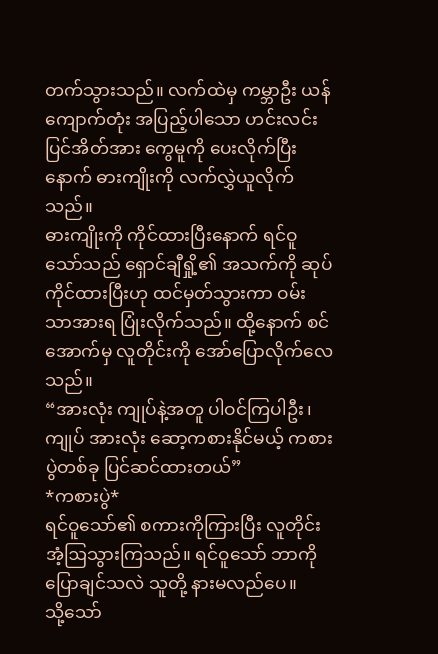တက်သွားသည်။ လက်ထဲမှ ကမ္ဘာဦး ယန်ကျောက်တုံး အပြည့်ပါသော ဟင်းလင်းပြင်အိတ်အား ကွေမူကို ပေးလိုက်ပြီးနောက် ဓားကျိုးကို လက်လွှဲယူလိုက်သည်။
ဓားကျိုးကို ကိုင်ထားပြီးနောက် ရင်ဝူသော်သည် ရှောင်ချီရှို့၏ အသက်ကို ဆုပ်ကိုင်ထားပြီးဟု ထင်မှတ်သွားကာ ဝမ်းသာအားရ ပြုံးလိုက်သည်။ ထို့နောက် စင်အောက်မှ လူတိုင်းကို အော်ပြောလိုက်လေသည်။
“အားလုံး ကျုပ်နဲ့အတူ ပါဝင်ကြပါဦး၊ ကျုပ် အားလုံး ဆော့ကစားနိုင်မယ့် ကစားပွဲတစ်ခု ပြင်ဆင်ထားတယ်”
*ကစားပွဲ*
ရင်ဝူသော်၏ စကားကိုကြားပြီး လူတိုင်း အံ့ဩသွားကြသည်။ ရင်ဝူသော် ဘာကိုပြောချင်သလဲ သူတို့ နားမလည်ပေ။
သို့သော်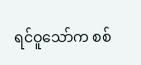ရင်ဝူသော်က စစ်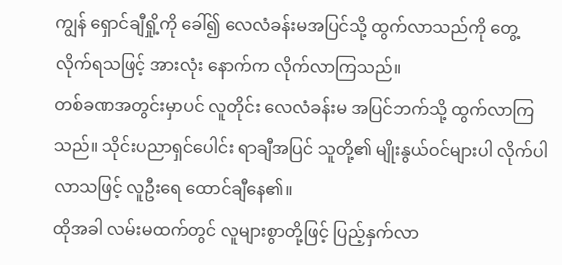ကျွန် ရှောင်ချီရှို့ကို ခေါ်၍ လေလံခန်းမအပြင်သို့ ထွက်လာသည်ကို တွေ့လိုက်ရသဖြင့် အားလုံး နောက်က လိုက်လာကြသည်။
တစ်ခဏအတွင်းမှာပင် လူတိုင်း လေလံခန်းမ အပြင်ဘက်သို့ ထွက်လာကြသည်။ သိုင်းပညာရှင်ပေါင်း ရာချီအပြင် သူတို့၏ မျိုးနွယ်ဝင်များပါ လိုက်ပါလာသဖြင့် လူဦးရေ ထောင်ချီနေ၏။
ထိုအခါ လမ်းမထက်တွင် လူများစွာတို့ဖြင့် ပြည့်နှက်လာ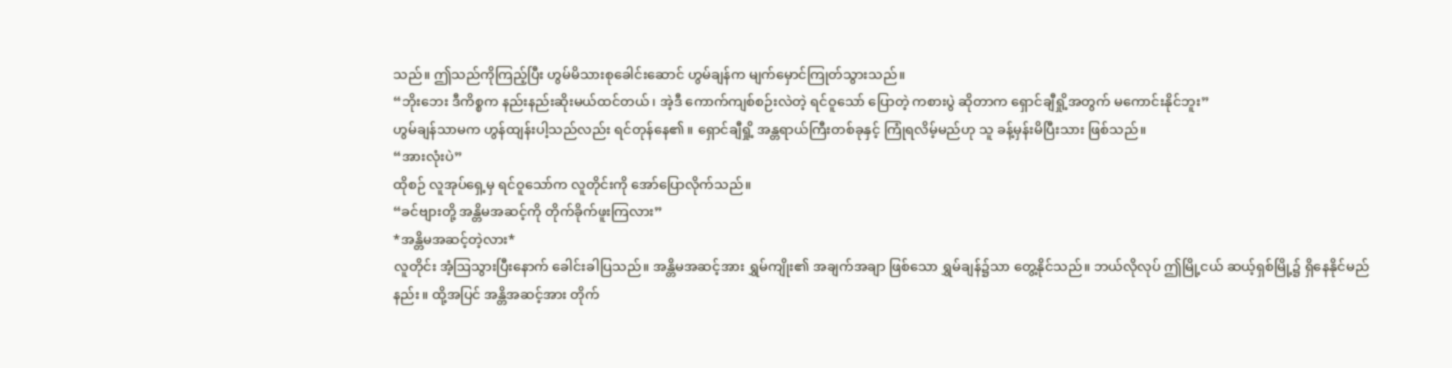သည်။ ဤသည်ကိုကြည့်ပြီး ဟွမ်မိသားစုခေါင်းဆောင် ဟွမ်ချန်က မျက်မှောင်ကြုတ်သွားသည်။
“ဘိုးဘေး ဒီကိစ္စက နည်းနည်းဆိုးမယ်ထင်တယ်၊ အဲ့ဒီ ကောက်ကျစ်စဉ်းလဲတဲ့ ရင်ဝူသော် ပြောတဲ့ ကစားပွဲ ဆိုတာက ရှောင်ချီရှို့အတွက် မကောင်းနိုင်ဘူး”
ဟွမ်ချန်သာမက ဟွန်ထျန်းပါ့သည်လည်း ရင်တုန်နေ၏။ ရှောင်ချီရှို့ အန္တရာယ်ကြီးတစ်ခုနှင့် ကြုံရလိမ့်မည်ဟု သူ ခန့်မှန်းမိပြီးသား ဖြစ်သည်။
“အားလုံးပဲ”
ထိုစဉ် လူအုပ်ရှေ့မှ ရင်ဝူသော်က လူတိုင်းကို အော်ပြောလိုက်သည်။
“ခင်ဗျားတို့ အန္တိမအဆင့်ကို တိုက်ခိုက်ဖူးကြလား”
*အန္တိမအဆင့်တဲ့လား*
လူတိုင်း အံ့ဩသွားပြီးနောက် ခေါင်းခါပြသည်။ အန္တိမအဆင့်အား ရွှမ်ကျိုး၏ အချက်အချာ ဖြစ်သော ရွှမ်ချန်၌သာ တွေ့နိုင်သည်။ ဘယ်လိုလုပ် ဤမြို့ငယ် ဆယ့်ရှစ်မြို့၌ ရှိနေနိုင်မည်နည်း။ ထို့အပြင် အန္တိအဆင့်အား တိုက်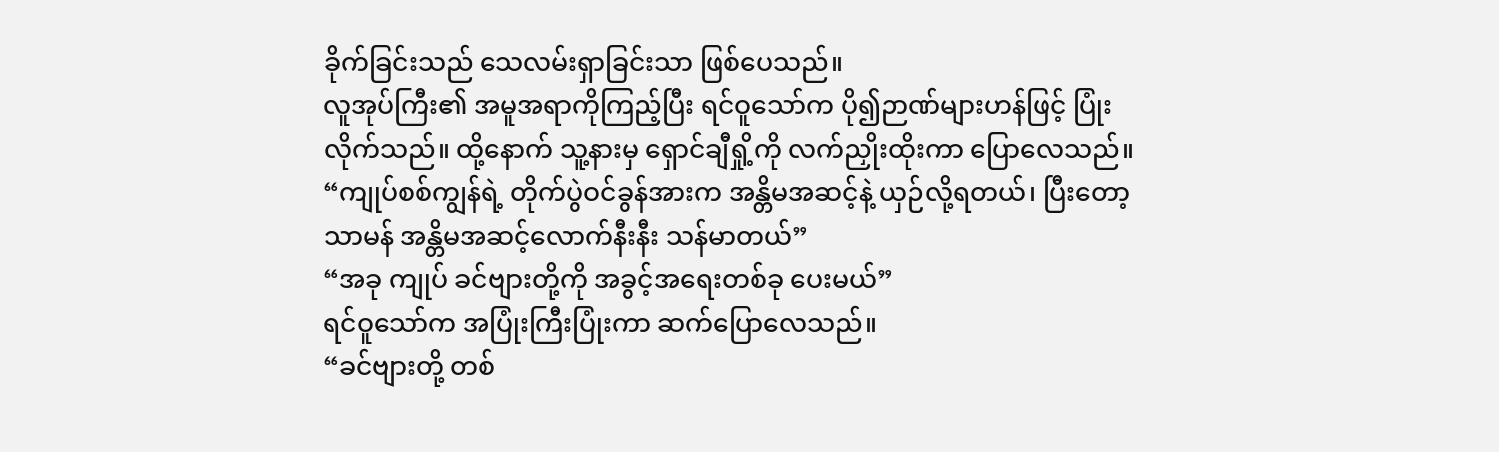ခိုက်ခြင်းသည် သေလမ်းရှာခြင်းသာ ဖြစ်ပေသည်။
လူအုပ်ကြီး၏ အမူအရာကိုကြည့်ပြီး ရင်ဝူသော်က ပို၍ဉာဏ်များဟန်ဖြင့် ပြုံးလိုက်သည်။ ထို့နောက် သူ့နားမှ ရှောင်ချီရှို့ကို လက်ညှိုးထိုးကာ ပြောလေသည်။
“ကျုပ်စစ်ကျွန်ရဲ့ တိုက်ပွဲဝင်ခွန်အားက အန္တိမအဆင့်နဲ့ ယှဉ်လို့ရတယ်၊ ပြီးတော့ သာမန် အန္တိမအဆင့်လောက်နီးနီး သန်မာတယ်”
“အခု ကျုပ် ခင်ဗျားတို့ကို အခွင့်အရေးတစ်ခု ပေးမယ်”
ရင်ဝူသော်က အပြုံးကြီးပြုံးကာ ဆက်ပြောလေသည်။
“ခင်ဗျားတို့ တစ်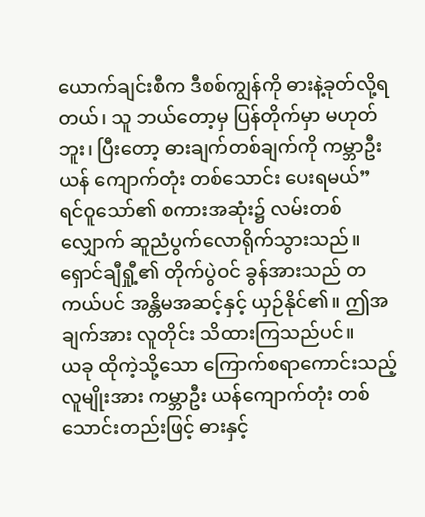ယောက်ချင်းစီက ဒီစစ်ကျွန်ကို ဓားနဲ့ခုတ်လို့ရတယ်၊ သူ ဘယ်တော့မှ ပြန်တိုက်မှာ မဟုတ်ဘူး၊ ပြီးတော့ ဓားချက်တစ်ချက်ကို ကမ္ဘာဦးယန် ကျောက်တုံး တစ်သောင်း ပေးရမယ်”
ရင်ဝူသော်၏ စကားအဆုံး၌ လမ်းတစ်လျှောက် ဆူညံပွက်လောရိုက်သွားသည်။ ရှောင်ချီရှီု့၏ တိုက်ပွဲဝင် ခွန်အားသည် တကယ်ပင် အန္တိမအဆင့်နှင့် ယှဉ်နိုင်၏။ ဤအချက်အား လူတိုင်း သိထားကြသည်ပင်။
ယခု ထိုကဲ့သို့သော ကြောက်စရာကောင်းသည့်လူမျိုးအား ကမ္ဘာဦး ယန်ကျောက်တုံး တစ်သောင်းတည်းဖြင့် ဓားနှင့်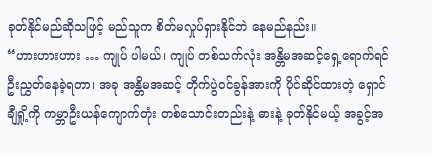ခုတ်နိုင်မည်ဆိုသဖြင့် မည်သူက စိတ်မလှုပ်ရှားနိုင်ဘဲ နေမည်နည်း။
“ဟားဟားဟား … ကျုပ် ပါမယ်၊ ကျုပ် တစ်သက်လုံး အန္တိမအဆင့်ရှေ့ရောက်ရင် ဦးညွှတ်နေခဲ့ရတာ၊ အခု အန္တိမအဆင့် တိုက်ပွဲဝင်ခွန်အားကို ပိုင်ဆိုင်ထားတဲ့ ရှောင်ချီရှို့ကို ကမ္ဘာဦးယန်ကျောက်တုံး တစ်သောင်းတည်းနဲ့ ဓားနဲ့ ခုတ်နိုင်မယ့် အခွင့်အ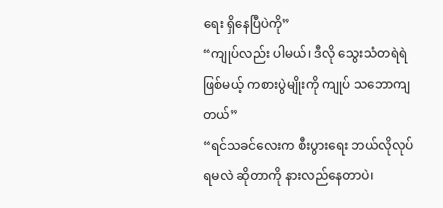ရေး ရှိနေပြီပဲကို”
“ကျုပ်လည်း ပါမယ်၊ ဒီလို သွေးသံတရဲရဲဖြစ်မယ့် ကစားပွဲမျိုးကို ကျုပ် သဘောကျတယ်”
“ရင်သခင်လေးက စီးပွားရေး ဘယ်လိုလုပ်ရမလဲ ဆိုတာကို နားလည်နေတာပဲ၊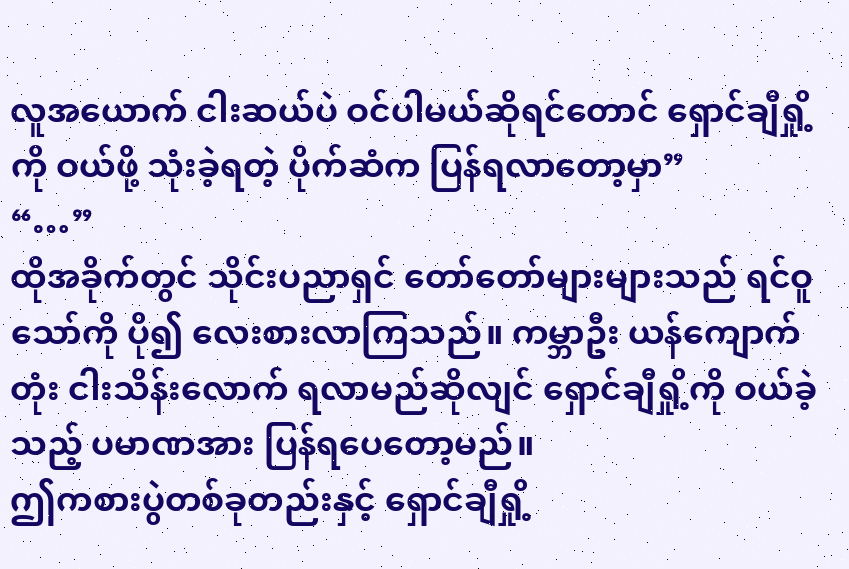လူအယောက် ငါးဆယ်ပဲ ဝင်ပါမယ်ဆိုရင်တောင် ရှောင်ချီရှို့ကို ဝယ်ဖို့ သုံးခဲ့ရတဲ့ ပိုက်ဆံက ပြန်ရလာတော့မှာ”
“…”
ထိုအခိုက်တွင် သိုင်းပညာရှင် တော်တော်များများသည် ရင်ဝူသော်ကို ပို၍ လေးစားလာကြသည်။ ကမ္ဘာဦး ယန်ကျောက်တုံး ငါးသိန်းလောက် ရလာမည်ဆိုလျင် ရှောင်ချီရှို့ကို ဝယ်ခဲ့သည့် ပမာဏအား ပြန်ရပေတော့မည်။
ဤကစားပွဲတစ်ခုတည်းနှင့် ရှောင်ချီရှို့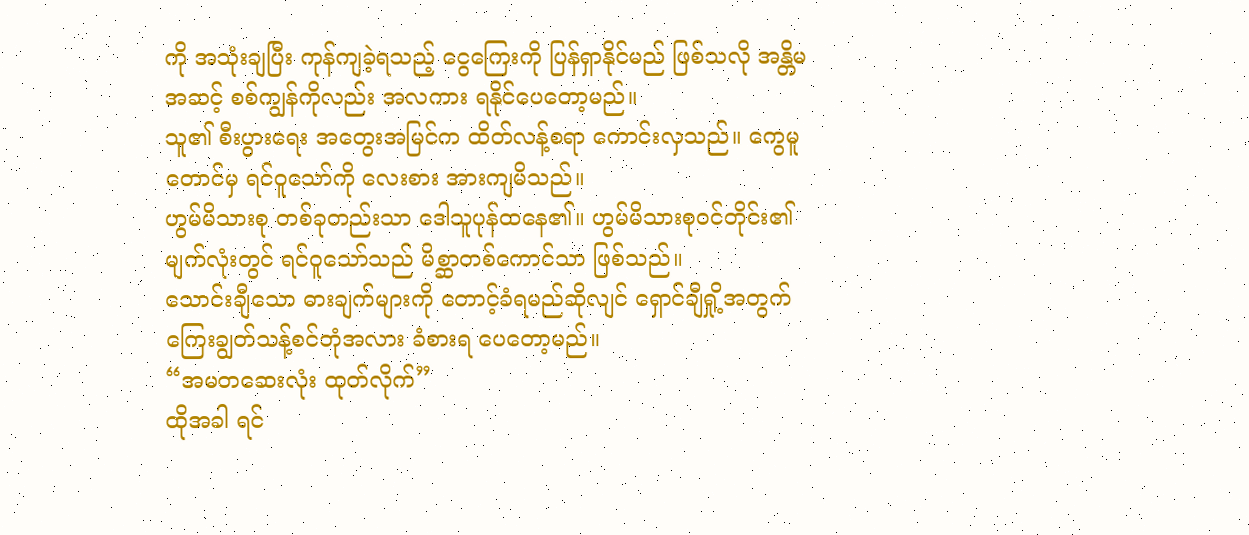ကို အသုံးချပြီး ကုန်ကျခဲ့ရသည့် ငွေကြေးကို ပြန်ရှာနိုင်မည် ဖြစ်သလို အန္တိမအဆင့် စစ်ကျွန်ကိုလည်း အလကား ရနိုင်ပေတော့မည်။
သူ၏ စီးပွားရေး အတွေးအမြင်က ထိတ်လန့်စရာ ကောင်းလှသည်။ ကွေမူတောင်မှ ရင်ဝူသော်ကို လေးစား အားကျမိသည်။
ဟွမ်မိသားစု တစ်ခုတည်းသာ ဒေါသူပုန်ထနေ၏။ ဟွမ်မိသားစုဝင်တိုင်း၏ မျက်လုံးတွင် ရင်ဝူသော်သည် မိစ္ဆာတစ်ကောင်သာ ဖြစ်သည်။
သောင်းချီသော ဓားချက်များကို တောင့်ခံရမည်ဆိုလျင် ရှောင်ချီရှို့အတွက် ကြေးချွတ်သန့်စင်ဘုံအလား ခံစားရ ပေတော့မည်။
“အမတဆေးလုံး ထုတ်လိုက်”
ထိုအခါ ရင်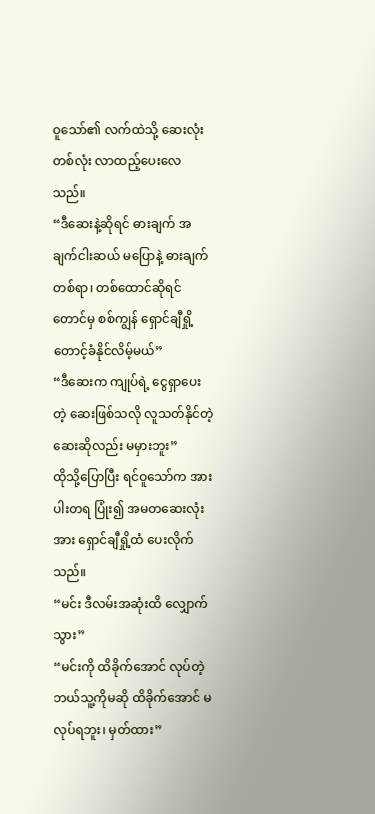ဝူသော်၏ လက်ထဲသို့ ဆေးလုံးတစ်လုံး လာထည့်ပေးလေသည်။
“ဒီဆေးနဲ့ဆိုရင် ဓားချက် အချက်ငါးဆယ် မပြောနဲ့ ဓားချက် တစ်ရာ၊ တစ်ထောင်ဆိုရင်တောင်မှ စစ်ကျွန် ရှောင်ချီရှို့ တောင့်ခံနိုင်လိမ့်မယ်”
“ဒီဆေးက ကျုပ်ရဲ့ ငွေရှာပေးတဲ့ ဆေးဖြစ်သလို လူသတ်နိုင်တဲ့ ဆေးဆိုလည်း မမှားဘူး”
ထိုသို့ပြောပြီး ရင်ဝူသော်က အားပါးတရ ပြုံး၍ အမတဆေးလုံးအား ရှောင်ချီရှို့ထံ ပေးလိုက်သည်။
“မင်း ဒီလမ်းအဆုံးထိ လျှောက်သွား”
“မင်းကို ထိခိုက်အောင် လုပ်တဲ့ ဘယ်သူ့ကိုမဆို ထိခိုက်အောင် မလုပ်ရဘူး၊ မှတ်ထား”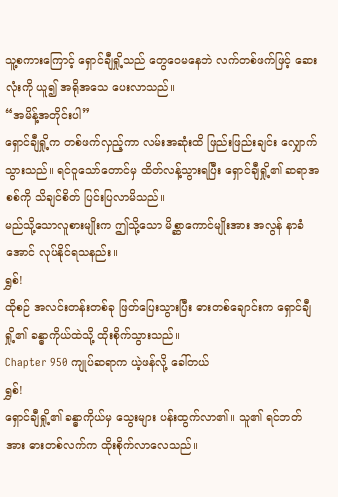သူ့စကားကြောင့် ရှောင်ချီရှို့သည် တွေဝေမနေဘဲ လက်တစ်ဖက်ဖြင့် ဆေးလုံးကို ယူ၍ အရိုအသေ ပေးလာသည်။
“အမိန့်အတိုင်းပါ”
ရှောင်ချီရှို့က တစ်ဖက်လှည့်ကာ လမ်းအဆုံးထိ ဖြည်းဖြည်းချင်း လျှောက်သွားသည်။ ရင်ဝူသော်တောင်မှ ထိတ်လန့်သွားရပြီး ရှောင်ချီရှို့၏ ဆရာအစစ်ကို သိချင်စိတ် ပြင်းပြလာမိသည်။
မည်သို့သောလူစားမျိုးက ဤသို့သော မိစ္ဆာကောင်မျိုးအား အလွန် နာခံအောင် လုပ်နိုင်ရသနည်း။
ရွှစ်!
ထိုစဉ် အလင်းတန်းတစ်ခု ဖြတ်ပြေးသွားပြီး ဓားတစ်ချောင်းက ရှောင်ချီရှို့၏ ခန္ဓာကိုယ်ထဲသို့ ထိုးစိုက်သွားသည်။
Chapter 950 ကျုပ်ဆရာက ယဲ့ဖန်လို့ ခေါ်တယ်
ရွှစ်!
ရှောင်ချီရှို့၏ ခန္ဓာကိုယ်မှ သွေးများ ပန်းထွက်လာ၏။ သူ၏ ရင်ဘတ်အား ဓားတစ်လက်က ထိုးစိုက်လာလေသည်။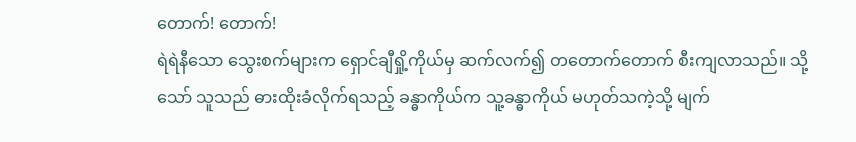တောက်! တောက်!
ရဲရဲနီသော သွေးစက်များက ရှောင်ချီရှို့ကိုယ်မှ ဆက်လက်၍ တတောက်တောက် စီးကျလာသည်။ သို့သော် သူသည် ဓားထိုးခံလိုက်ရသည့် ခန္ဓာကိုယ်က သူ့ခန္ဓာကိုယ် မဟုတ်သကဲ့သို့ မျက်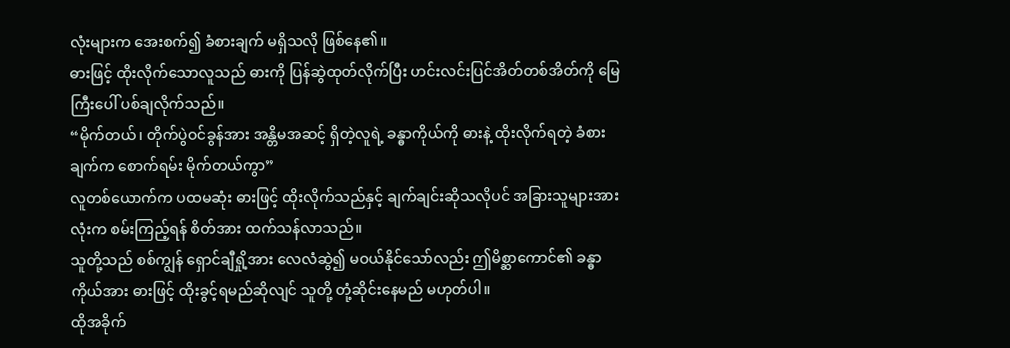လုံးများက အေးစက်၍ ခံစားချက် မရှိသလို ဖြစ်နေ၏။
ဓားဖြင့် ထိုးလိုက်သောလူသည် ဓားကို ပြန်ဆွဲထုတ်လိုက်ပြီး ဟင်းလင်းပြင်အိတ်တစ်အိတ်ကို မြေကြီးပေါ် ပစ်ချလိုက်သည်။
“မိုက်တယ်၊ တိုက်ပွဲဝင်ခွန်အား အန္တိမအဆင့် ရှိတဲ့လူရဲ့ ခန္ဓာကိုယ်ကို ဓားနဲ့ ထိုးလိုက်ရတဲ့ ခံစားချက်က စောက်ရမ်း မိုက်တယ်ကွာ”
လူတစ်ယောက်က ပထမဆုံး ဓားဖြင့် ထိုးလိုက်သည်နှင့် ချက်ချင်းဆိုသလိုပင် အခြားသူများအားလုံးက စမ်းကြည့်ရန် စိတ်အား ထက်သန်လာသည်။
သူတို့သည် စစ်ကျွန် ရှောင်ချီရှို့အား လေလံဆွဲ၍ မဝယ်နိုင်သော်လည်း ဤမိစ္ဆာကောင်၏ ခန္ဓာကိုယ်အား ဓားဖြင့် ထိုးခွင့်ရမည်ဆိုလျင် သူတို့ တုံ့ဆိုင်းနေမည် မဟုတ်ပါ။
ထိုအခိုက်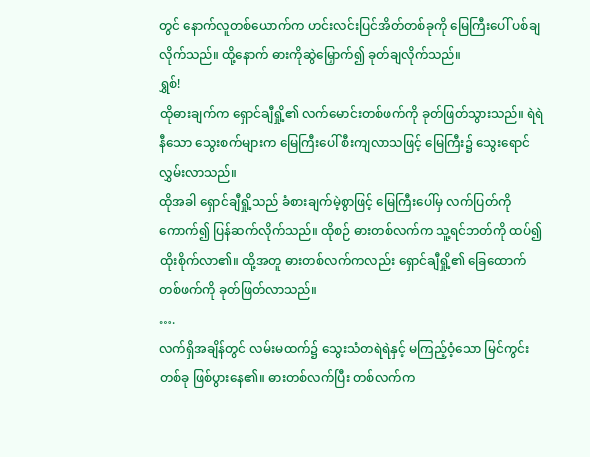တွင် နောက်လူတစ်ယောက်က ဟင်းလင်းပြင်အိတ်တစ်ခုကို မြေကြီးပေါ် ပစ်ချလိုက်သည်။ ထို့နောက် ဓားကိုဆွဲမြှောက်၍ ခုတ်ချလိုက်သည်။
ရွှစ်!
ထိုဓားချက်က ရှောင်ချီရှို့၏ လက်မောင်းတစ်ဖက်ကို ခုတ်ဖြတ်သွားသည်။ ရဲရဲနီသော သွေးစက်များက မြေကြီးပေါ် စီးကျလာသဖြင့် မြေကြီး၌ သွေးရောင်လွှမ်းလာသည်။
ထိုအခါ ရှောင်ချီရှို့သည် ခံစားချက်မဲ့စွာဖြင့် မြေကြီးပေါ်မှ လက်ပြတ်ကို ကောက်၍ ပြန်ဆက်လိုက်သည်။ ထိုစဉ် ဓားတစ်လက်က သူ့ရင်ဘတ်ကို ထပ်၍ ထိုးစိုက်လာ၏။ ထို့အတူ ဓားတစ်လက်ကလည်း ရှောင်ချီရှို့၏ ခြေထောက် တစ်ဖက်ကို ခုတ်ဖြတ်လာသည်။
….
လက်ရှိအချိန်တွင် လမ်းမထက်၌ သွေးသံတရဲရဲနှင့် မကြည့်ဝံ့သော မြင်ကွင်းတစ်ခု ဖြစ်ပွားနေ၏။ ဓားတစ်လက်ပြီး တစ်လက်က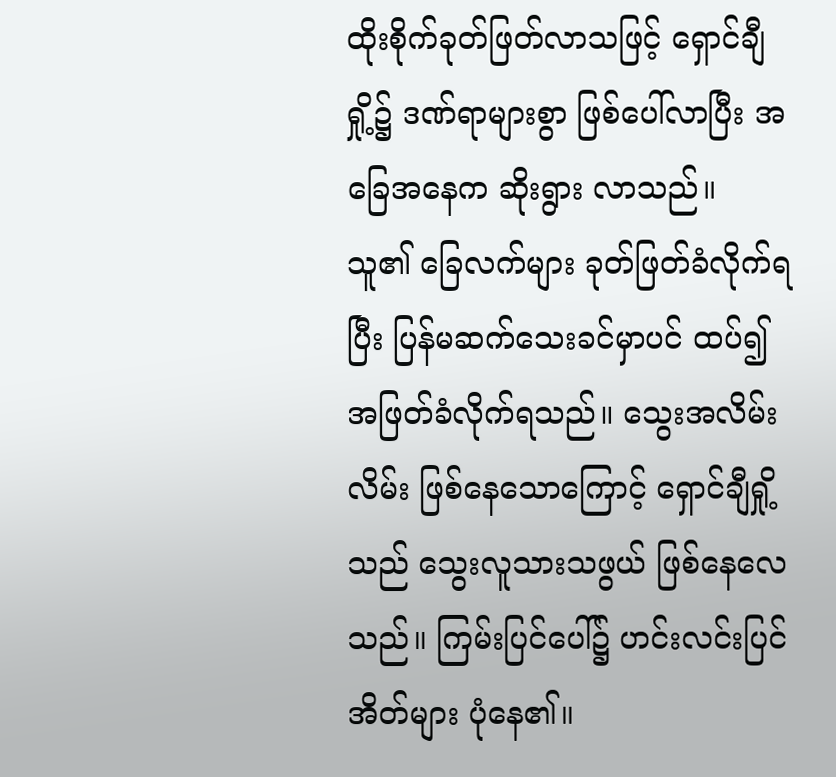ထိုးစိုက်ခုတ်ဖြတ်လာသဖြင့် ရှောင်ချီရှို့၌ ဒဏ်ရာများစွာ ဖြစ်ပေါ်လာပြီး အခြေအနေက ဆိုးရွား လာသည်။
သူ၏ ခြေလက်များ ခုတ်ဖြတ်ခံလိုက်ရပြီး ပြန်မဆက်သေးခင်မှာပင် ထပ်၍ အဖြတ်ခံလိုက်ရသည်။ သွေးအလိမ်းလိမ်း ဖြစ်နေသောကြောင့် ရှောင်ချီရှို့သည် သွေးလူသားသဖွယ် ဖြစ်နေလေသည်။ ကြမ်းပြင်ပေါ်၌ ဟင်းလင်းပြင်အိတ်များ ပုံနေ၏။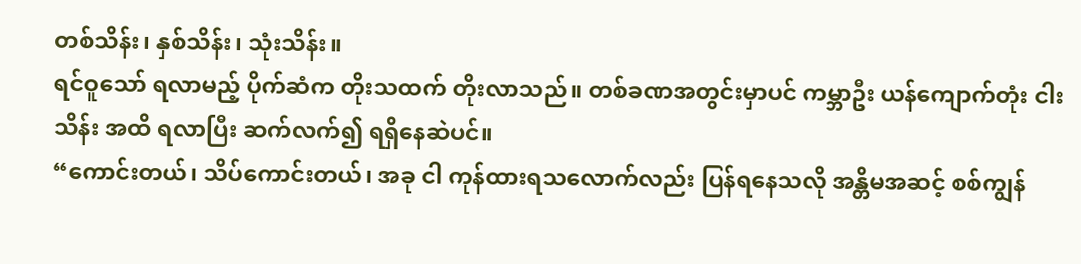တစ်သိန်း၊ နှစ်သိန်း၊ သုံးသိန်း။
ရင်ဝူသော် ရလာမည့် ပိုက်ဆံက တိုးသထက် တိုးလာသည်။ တစ်ခဏအတွင်းမှာပင် ကမ္ဘာဦး ယန်ကျောက်တုံး ငါးသိန်း အထိ ရလာပြီး ဆက်လက်၍ ရရှိနေဆဲပင်။
“ကောင်းတယ်၊ သိပ်ကောင်းတယ်၊ အခု ငါ ကုန်ထားရသလောက်လည်း ပြန်ရနေသလို အန္တိမအဆင့် စစ်ကျွန်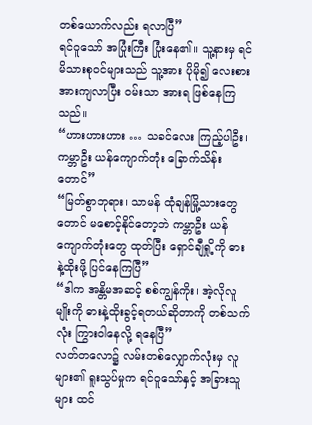တစ်ယောက်လည်း ရလာပြီ”
ရင်ဝူသော် အပြုံးကြီး ပြုံးနေ၏။ သူ့နားမှ ရင်မိသားစုဝင်များသည် သူ့အား ပိုမို၍ လေးစား အားကျလာပြီး ဝမ်းသာ အားရ ဖြစ်နေကြသည်။
“ဟားဟားဟား … သခင်လေး ကြည့်ပါဦး၊ ကမ္ဘာဦး ယန်ကျောက်တုံး ခြောက်သိန်းတောင်”
“မြတ်စွာဘုရား၊ သာမန် ထုံချန်မြို့သားတွေတောင် မစောင့်နိုင်တော့ဘဲ ကမ္ဘာဦး ယန်ကျောက်တုံးတွေ ထုတ်ပြီး ရှောင်ချီရှို့ကို ဓားနဲ့ထိုးဖို့ ပြင်နေကြပြီ”
“ဒါက အန္တိမအဆင့် စစ်ကျွန်ကိုး၊ အဲ့လိုလူမျိုးကို ဓားနဲ့ထိုးခွင့်ရတယ်ဆိုတာကို တစ်သက်လုံး ကြွားဝါနေလို့ ရနေပြီ”
လတ်တလော၌ လမ်းတစ်လျှောက်လုံးမှ လူများ၏ ရူးသွပ်မှုက ရင်ဝူသော်နှင့် အခြားသူများ ထင်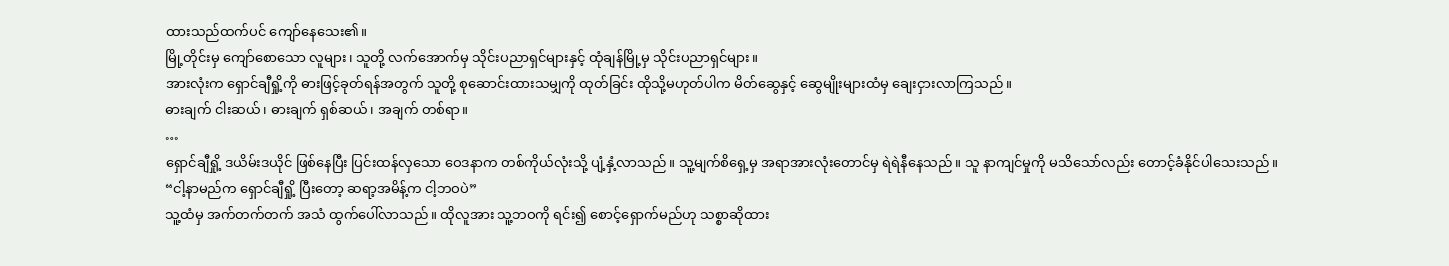ထားသည်ထက်ပင် ကျော်နေသေး၏။
မြို့တိုင်းမှ ကျော်စောသော လူများ၊ သူတို့ လက်အောက်မှ သိုင်းပညာရှင်များနှင့် ထုံချန်မြို့မှ သိုင်းပညာရှင်များ။
အားလုံးက ရှောင်ချီရှို့ကို ဓားဖြင့်ခုတ်ရန်အတွက် သူတို့ စုဆောင်းထားသမျှကို ထုတ်ခြင်း ထိုသို့မဟုတ်ပါက မိတ်ဆွေနှင့် ဆွေမျိုးများထံမှ ချေးငှားလာကြသည်။
ဓားချက် ငါးဆယ်၊ ဓားချက် ရှစ်ဆယ်၊ အချက် တစ်ရာ။
…
ရှောင်ချီရှို့ ဒယိမ်းဒယိုင် ဖြစ်နေပြီး ပြင်းထန်လှသော ဝေဒနာက တစ်ကိုယ်လုံးသို့ ပျံ့နှံ့လာသည်။ သူ့မျက်စိရှေ့မှ အရာအားလုံးတောင်မှ ရဲရဲနီနေသည်။ သူ နာကျင်မှုကို မသိသော်လည်း တောင့်ခံနိုင်ပါသေးသည်။
“ငါ့နာမည်က ရှောင်ချီရှို့ ပြီးတော့ ဆရာ့အမိန့်က ငါ့ဘဝပဲ”
သူ့ထံမှ အက်တက်တက် အသံ ထွက်ပေါ်လာသည်။ ထိုလူအား သူ့ဘဝကို ရင်း၍ စောင့်ရှောက်မည်ဟု သစ္စာဆိုထား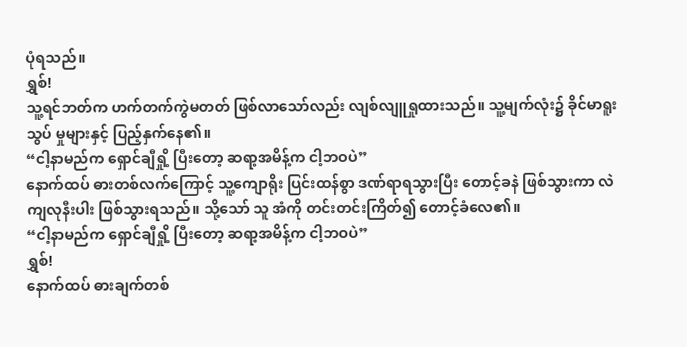ပုံရသည်။
ရွှစ်!
သူ့ရင်ဘတ်က ဟက်တက်ကွဲမတတ် ဖြစ်လာသော်လည်း လျစ်လျူရှုထားသည်။ သူ့မျက်လုံး၌ ခိုင်မာရူးသွပ် မှုများနှင့် ပြည့်နှက်နေ၏။
“ငါ့နာမည်က ရှောင်ချီရှို့ ပြီးတော့ ဆရာ့အမိန့်က ငါ့ဘဝပဲ”
နောက်ထပ် ဓားတစ်လက်ကြောင့် သူ့ကျောရိုး ပြင်းထန်စွာ ဒဏ်ရာရသွားပြီး တောင့်ခနဲ ဖြစ်သွားကာ လဲကျလုနီးပါး ဖြစ်သွားရသည်။ သို့သော် သူ အံကို တင်းတင်းကြိတ်၍ တောင့်ခံလေ၏။
“ငါ့နာမည်က ရှောင်ချီရှို့ ပြီးတော့ ဆရာ့အမိန့်က ငါ့ဘဝပဲ”
ရွှစ်!
နောက်ထပ် ဓားချက်တစ်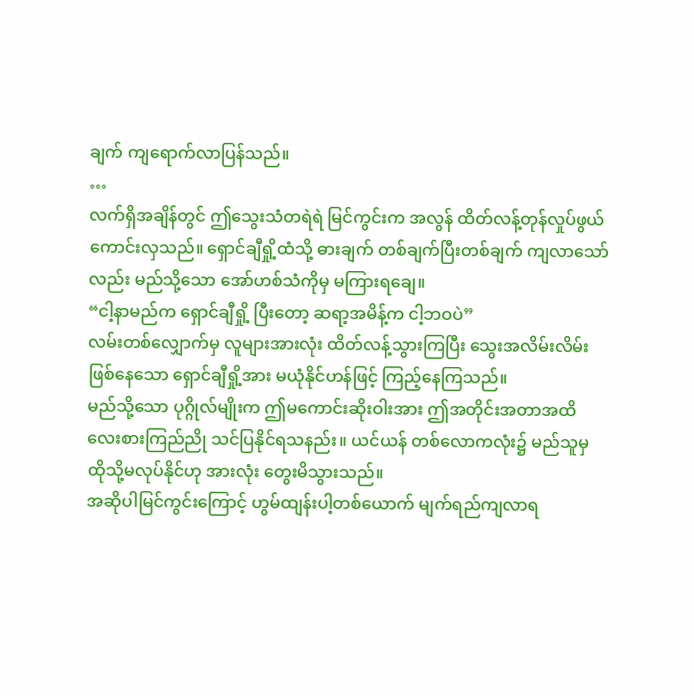ချက် ကျရောက်လာပြန်သည်။
…
လက်ရှိအချိန်တွင် ဤသွေးသံတရဲရဲ မြင်ကွင်းက အလွန် ထိတ်လန့်တုန်လှုပ်ဖွယ် ကောင်းလှသည်။ ရှောင်ချီရှို့ထံသို့ ဓားချက် တစ်ချက်ပြီးတစ်ချက် ကျလာသော်လည်း မည်သို့သော အော်ဟစ်သံကိုမှ မကြားရချေ။
“ငါ့နာမည်က ရှောင်ချီရှို့ ပြီးတော့ ဆရာ့အမိန့်က ငါ့ဘဝပဲ”
လမ်းတစ်လျှောက်မှ လူများအားလုံး ထိတ်လန့်သွားကြပြီး သွေးအလိမ်းလိမ်းဖြစ်နေသော ရှောင်ချီရှို့အား မယုံနိုင်ဟန်ဖြင့် ကြည့်နေကြသည်။
မည်သို့သော ပုဂ္ဂိုလ်မျိုးက ဤမကောင်းဆိုးဝါးအား ဤအတိုင်းအတာအထိ လေးစားကြည်ညို သင်ပြနိုင်ရသနည်း။ ယင်ယန် တစ်လောကလုံး၌ မည်သူမှ ထိုသို့မလုပ်နိုင်ဟု အားလုံး တွေးမိသွားသည်။
အဆိုပါမြင်ကွင်းကြောင့် ဟွမ်ထျန်းပါ့တစ်ယောက် မျက်ရည်ကျလာရ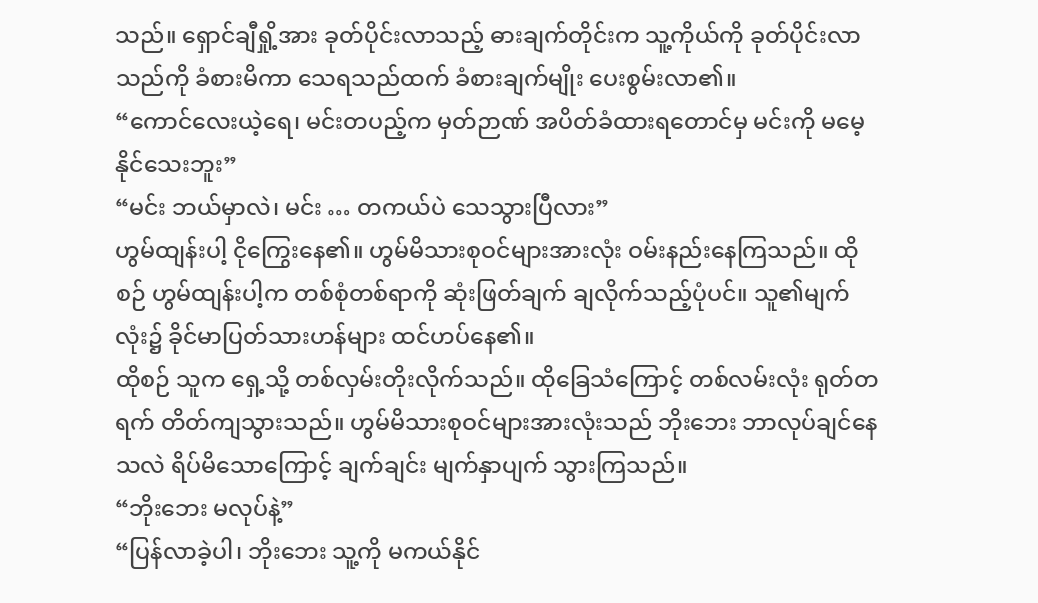သည်။ ရှောင်ချီရှို့အား ခုတ်ပိုင်းလာသည့် ဓားချက်တိုင်းက သူ့ကိုယ်ကို ခုတ်ပိုင်းလာသည်ကို ခံစားမိကာ သေရသည်ထက် ခံစားချက်မျိုး ပေးစွမ်းလာ၏။
“ကောင်လေးယဲ့ရေ၊ မင်းတပည့်က မှတ်ဉာဏ် အပိတ်ခံထားရတောင်မှ မင်းကို မမေ့နိုင်သေးဘူး”
“မင်း ဘယ်မှာလဲ၊ မင်း … တကယ်ပဲ သေသွားပြီလား”
ဟွမ်ထျန်းပါ့ ငိုကြွေးနေ၏။ ဟွမ်မိသားစုဝင်များအားလုံး ဝမ်းနည်းနေကြသည်။ ထိုစဉ် ဟွမ်ထျန်းပါ့က တစ်စုံတစ်ရာကို ဆုံးဖြတ်ချက် ချလိုက်သည့်ပုံပင်။ သူ၏မျက်လုံး၌ ခိုင်မာပြတ်သားဟန်များ ထင်ဟပ်နေ၏။
ထိုစဉ် သူက ရှေ့သို့ တစ်လှမ်းတိုးလိုက်သည်။ ထိုခြေသံကြောင့် တစ်လမ်းလုံး ရုတ်တရက် တိတ်ကျသွားသည်။ ဟွမ်မိသားစုဝင်များအားလုံးသည် ဘိုးဘေး ဘာလုပ်ချင်နေသလဲ ရိပ်မိသောကြောင့် ချက်ချင်း မျက်နှာပျက် သွားကြသည်။
“ဘိုးဘေး မလုပ်နဲ့”
“ပြန်လာခဲ့ပါ၊ ဘိုးဘေး သူ့ကို မကယ်နိုင်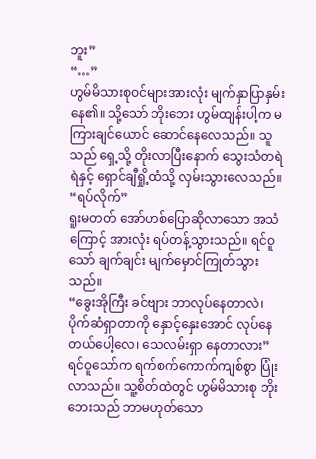ဘူး”
“…”
ဟွမ်မိသားစုဝင်များအားလုံး မျက်နှာပြာနှမ်းနေ၏။ သို့သော် ဘိုးဘေး ဟွမ်ထျန်းပါ့က မကြားချင်ယောင် ဆောင်နေလေသည်။ သူသည် ရှေ့သို့ တိုးလာပြီးနောက် သွေးသံတရဲရဲနှင့် ရှောင်ချီရှို့ထံသို့ လှမ်းသွားလေသည်။
“ရပ်လိုက်”
ရူးမတတ် အော်ဟစ်ပြောဆိုလာသော အသံကြောင့် အားလုံး ရပ်တန့်သွားသည်။ ရင်ဝူသော် ချက်ချင်း မျက်မှောင်ကြုတ်သွားသည်။
“ခွေးအိုကြီး ခင်ဗျား ဘာလုပ်နေတာလဲ၊ ပိုက်ဆံရှာတာကို နှောင့်နှေးအောင် လုပ်နေတယ်ပေါ့လေ၊ သေလမ်းရှာ နေတာလား”
ရင်ဝူသော်က ရက်စက်ကောက်ကျစ်စွာ ပြုံးလာသည်။ သူ့စိတ်ထဲတွင် ဟွမ်မိသားစု ဘိုးဘေးသည် ဘာမဟုတ်သော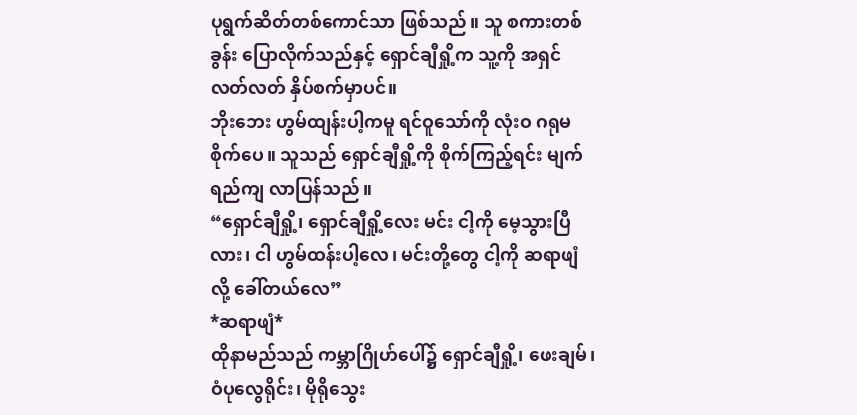ပုရွက်ဆိတ်တစ်ကောင်သာ ဖြစ်သည်။ သူ စကားတစ်ခွန်း ပြောလိုက်သည်နှင့် ရှောင်ချီရှို့က သူ့ကို အရှင် လတ်လတ် နှိပ်စက်မှာပင်။
ဘိုးဘေး ဟွမ်ထျန်းပါ့ကမူ ရင်ဝူသော်ကို လုံးဝ ဂရုမစိုက်ပေ။ သူသည် ရှောင်ချီရှို့ကို စိုက်ကြည့်ရင်း မျက်ရည်ကျ လာပြန်သည်။
“ရှောင်ချီရှို့၊ ရှောင်ချီရှို့လေး မင်း ငါ့ကို မေ့သွားပြီလား၊ ငါ ဟွမ်ထန်းပါ့လေ၊ မင်းတို့တွေ ငါ့ကို ဆရာဖျံလို့ ခေါ်တယ်လေ”
*ဆရာဖျံ*
ထိုနာမည်သည် ကမ္ဘာဂြိုဟ်ပေါ်၌ ရှောင်ချီရှို့၊ ဖေးချမ်၊ ဝံပုလွေရိုင်း၊ မိုရိုသွေး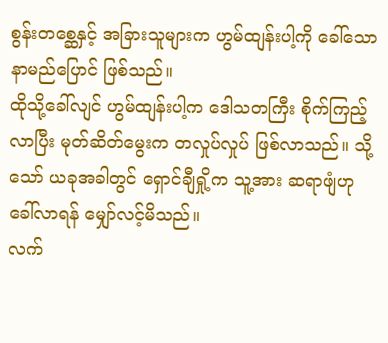စွန်းတစ္ဆေနှင့် အခြားသူများက ဟွမ်ထျန်းပါ့ကို ခေါ်သော နာမည်ပြောင် ဖြစ်သည်။
ထိုသို့ခေါ်လျင် ဟွမ်ထျန်းပါ့က ဒေါသတကြီး စိုက်ကြည့်လာပြီး မုတ်ဆိတ်မွေးက တလှုပ်လှုပ် ဖြစ်လာသည်။ သို့သော် ယခုအခါတွင် ရှောင်ချီရှို့က သူ့အား ဆရာဖျံဟု ခေါ်လာရန် မျှော်လင့်မိသည်။
လက်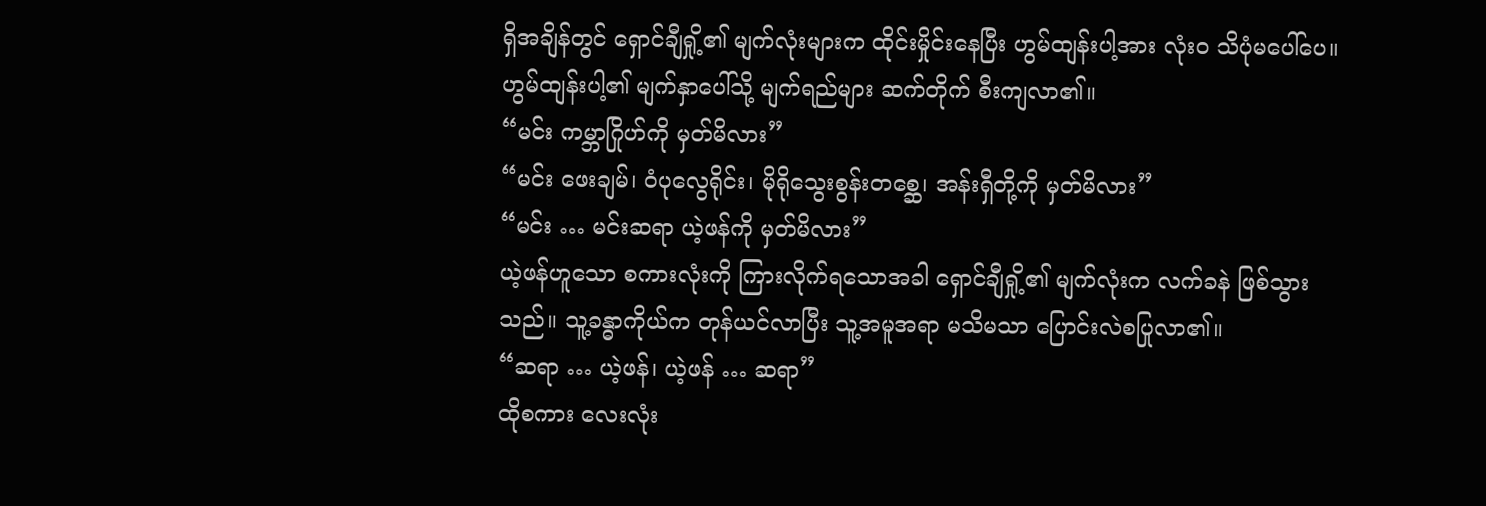ရှိအချိန်တွင် ရှောင်ချီရှို့၏ မျက်လုံးများက ထိုင်းမှိုင်းနေပြီး ဟွမ်ထျန်းပါ့အား လုံးဝ သိပုံမပေါ်ပေ။ ဟွမ်ထျန်းပါ့၏ မျက်နှာပေါ်သို့ မျက်ရည်များ ဆက်တိုက် စီးကျလာ၏။
“မင်း ကမ္ဘာဂြိုဟ်ကို မှတ်မိလား”
“မင်း ဖေးချမ်၊ ဝံပုလွေရိုင်း၊ မိုရိုသွေးစွန်းတစ္ဆေ၊ အန်းရှီတို့ကို မှတ်မိလား”
“မင်း … မင်းဆရာ ယဲ့ဖန်ကို မှတ်မိလား”
ယဲ့ဖန်ဟူသော စကားလုံးကို ကြားလိုက်ရသောအခါ ရှောင်ချီရှို့၏ မျက်လုံးက လက်ခနဲ ဖြစ်သွားသည်။ သူ့ခန္ဓာကိုယ်က တုန်ယင်လာပြီး သူ့အမူအရာ မသိမသာ ပြောင်းလဲစပြုလာ၏။
“ဆရာ … ယဲ့ဖန်၊ ယဲ့ဖန် … ဆရာ”
ထိုစကား လေးလုံး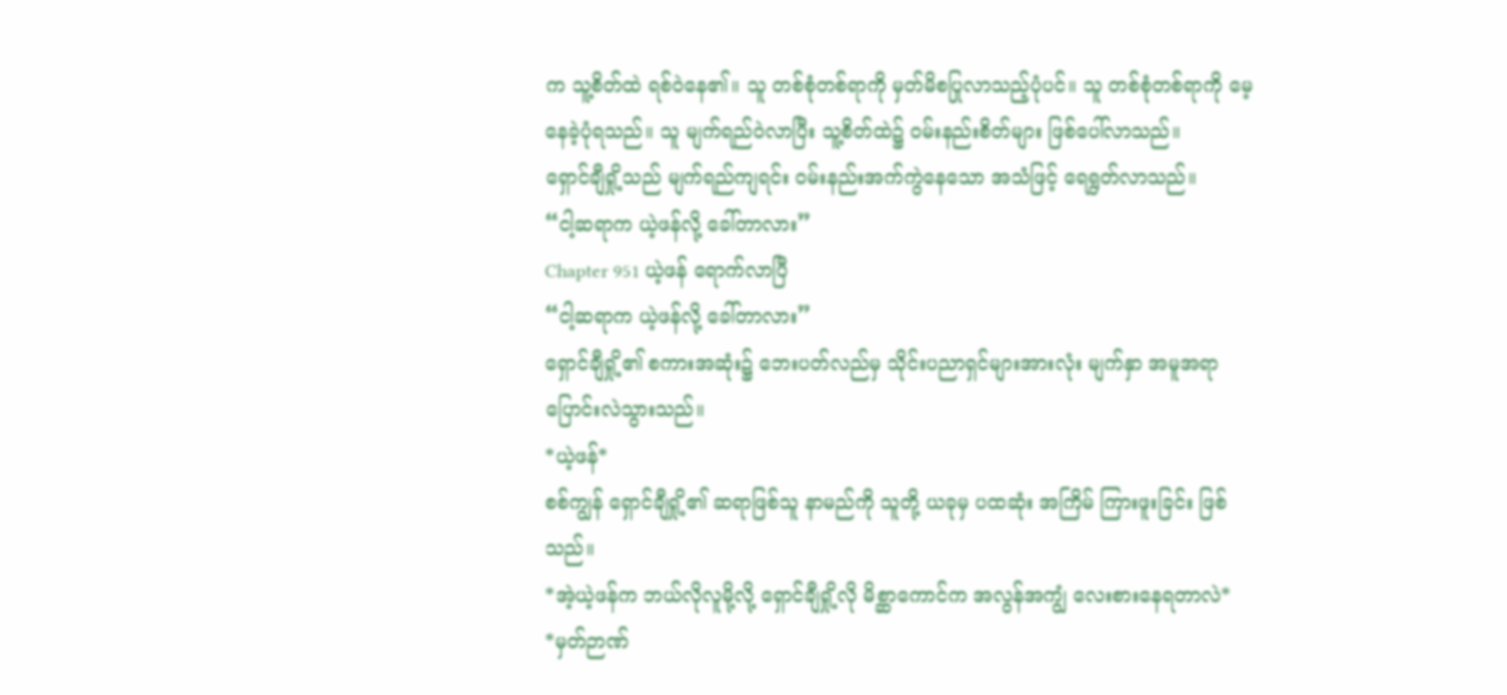က သူ့စိတ်ထဲ ရစ်ဝဲနေ၏။ သူ တစ်စုံတစ်ရာကို မှတ်မိစပြုလာသည့်ပုံပင်။ သူ တစ်စုံတစ်ရာကို မေ့နေခဲ့ပုံရသည်။ သူ မျက်ရည်ဝဲလာပြီး သူ့စိတ်ထဲ၌ ဝမ်းနည်းစိတ်များ ဖြစ်ပေါ်လာသည်။
ရှောင်ချီရှို့သည် မျက်ရည်ကျရင်း ဝမ်းနည်းအက်ကွဲနေသော အသံဖြင့် ရေရွတ်လာသည်။
“ငါ့ဆရာက ယဲ့ဖန်လို့ ခေါ်တာလား”
Chapter 951 ယဲ့ဖန် ရောက်လာပြီ
“ငါ့ဆရာက ယဲ့ဖန်လို့ ခေါ်တာလား”
ရှောင်ချီရှို့၏ စကားအဆုံး၌ ဘေးပတ်လည်မှ သိုင်းပညာရှင်များအားလုံး မျက်နှာ အမူအရာ ပြောင်းလဲသွားသည်။
*ယဲ့ဖန်*
စစ်ကျွန် ရှောင်ချီရှို့၏ ဆရာဖြစ်သူ နာမည်ကို သူတို့ ယခုမှ ပထဆုံး အကြိမ် ကြားဖူးခြင်း ဖြစ်သည်။
*အဲ့ယဲ့ဖန်က ဘယ်လိုလူမို့လို့ ရှောင်ချီရှို့လို မိစ္ဆာကောင်က အလွန်အကျွံ လေးစားနေရတာလဲ*
*မှတ်ဉာဏ်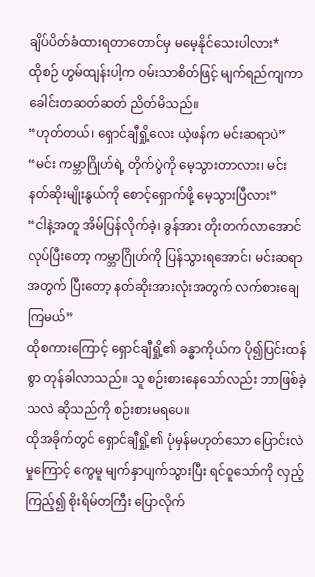ချိပ်ပိတ်ခံထားရတာတောင်မှ မမေ့နိုင်သေးပါလား*
ထိုစဉ် ဟွမ်ထျန်းပါ့က ဝမ်းသာစိတ်ဖြင့် မျက်ရည်ကျကာ ခေါင်းတဆတ်ဆတ် ညိတ်မိသည်။
“ဟုတ်တယ်၊ ရှောင်ချီရှို့လေး ယဲ့ဖန်က မင်းဆရာပဲ”
“မင်း ကမ္ဘာဂြိုဟ်ရဲ့ တိုက်ပွဲကို မေ့သွားတာလား၊ မင်း နတ်ဆိုးမျိုးနွယ်ကို စောင့်ရှောက်ဖို့ မေ့သွားပြီလား”
“ငါနဲ့အတူ အိမ်ပြန်လိုက်ခဲ့၊ ခွန်အား တိုးတက်လာအောင် လုပ်ပြီးတော့ ကမ္ဘာဂြိုဟ်ကို ပြန်သွားရအောင်၊ မင်းဆရာအတွက် ပြီးတော့ နတ်ဆိုးအားလုံးအတွက် လက်စားချေကြမယ်”
ထိုစကားကြောင့် ရှောင်ချီရှို့၏ ခန္ဓာကိုယ်က ပို၍ပြင်းထန်စွာ တုန်ခါလာသည်။ သူ စဉ်းစားနေသော်လည်း ဘာဖြစ်ခဲ့သလဲ ဆိုသည်ကို စဉ်းစားမရပေ။
ထိုအခိုက်တွင် ရှောင်ချီရှို့၏ ပုံမှန်မဟုတ်သော ပြောင်းလဲမှုကြောင့် ကွေမူ မျက်နှာပျက်သွားပြီး ရင်ဝူသော်ကို လှည့်ကြည့်၍ စိုးရိမ်တကြီး ပြောလိုက်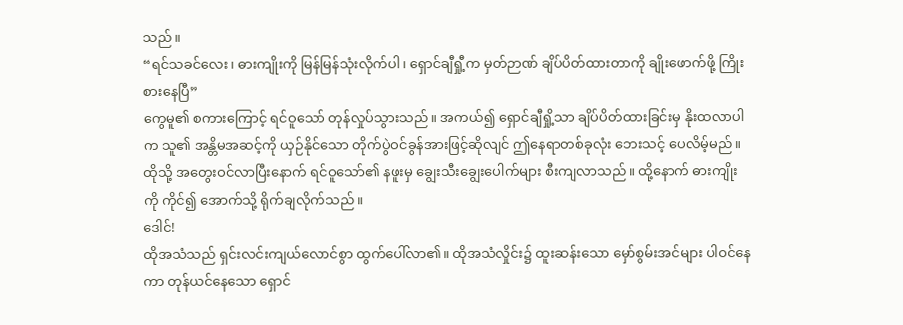သည်။
“ရင်သခင်လေး၊ ဓားကျိုးကို မြန်မြန်သုံးလိုက်ပါ၊ ရှောင်ချီရှီု့က မှတ်ဉာဏ် ချိပ်ပိတ်ထားတာကို ချိုးဖောက်ဖို့ ကြိုးစားနေပြီ”
ကွေမူ၏ စကားကြောင့် ရင်ဝူသော် တုန်လှုပ်သွားသည်။ အကယ်၍ ရှောင်ချီရှို့သာ ချိပ်ပိတ်ထားခြင်းမှ နိုးထလာပါက သူ၏ အန္တိမအဆင့်ကို ယှဉ်နိုင်သော တိုက်ပွဲဝင်ခွန်အားဖြင့်ဆိုလျင် ဤနေရာတစ်ခုလုံး ဘေးသင့် ပေလိမ့်မည်။
ထိုသို့ အတွေးဝင်လာပြီးနောက် ရင်ဝူသော်၏ နဖူးမှ ချွေးသီးချွေးပေါက်များ စီးကျလာသည်။ ထို့နောက် ဓားကျိုးကို ကိုင်၍ အောက်သို့ ရိုက်ချလိုက်သည်။
ဒေါင်!
ထိုအသံသည် ရှင်းလင်းကျယ်လောင်စွာ ထွက်ပေါ်လာ၏။ ထိုအသံလှိုင်း၌ ထူးဆန်းသော မှော်စွမ်းအင်များ ပါဝင်နေကာ တုန်ယင်နေသော ရှောင်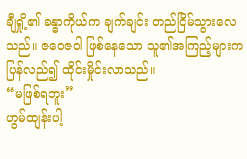ချီရှို့၏ ခန္ဓာကိုယ်က ချက်ချင်း တည်ငြိမ်သွားလေသည်။ ဇဝေဇဝါ ဖြစ်နေသော သူ၏အကြည့်များက ပြန်လည်၍ ထိုင်းမှိုင်းလာသည်။
“မဖြစ်ရဘူး”
ဟွမ်ထျန်းပါ့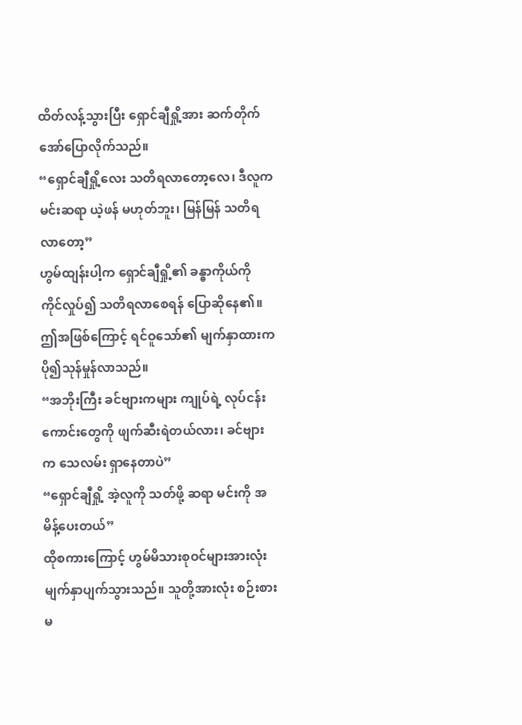ထိတ်လန့်သွားပြီး ရှောင်ချီရှို့အား ဆက်တိုက် အော်ပြောလိုက်သည်။
“ရှောင်ချီရှို့လေး သတိရလာတော့လေ၊ ဒီလူက မင်းဆရာ ယဲ့ဖန် မဟုတ်ဘူး၊ မြန်မြန် သတိရလာတော့”
ဟွမ်ထျန်းပါ့က ရှောင်ချီရှို့၏ ခန္ဓာကိုယ်ကို ကိုင်လှုပ်၍ သတိရလာစေရန် ပြောဆိုနေ၏။ ဤအဖြစ်ကြောင့် ရင်ဝူသော်၏ မျက်နှာထားက ပို၍သုန်မှုန်လာသည်။
“အဘိုးကြီး ခင်ဗျားကများ ကျုပ်ရဲ့ လုပ်ငန်းကောင်းတွေကို ဖျက်ဆီးရဲတယ်လား၊ ခင်ဗျားက သေလမ်း ရှာနေတာပဲ”
“ရှောင်ချီရှို့ အဲ့လူကို သတ်ဖို့ ဆရာ မင်းကို အမိန့်ပေးတယ်”
ထိုစကားကြောင့် ဟွမ်မိသားစုဝင်များအားလုံး မျက်နှာပျက်သွားသည်။ သူတို့အားလုံး စဉ်းစားမ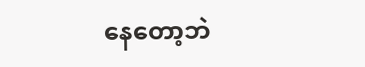နေတော့ဘဲ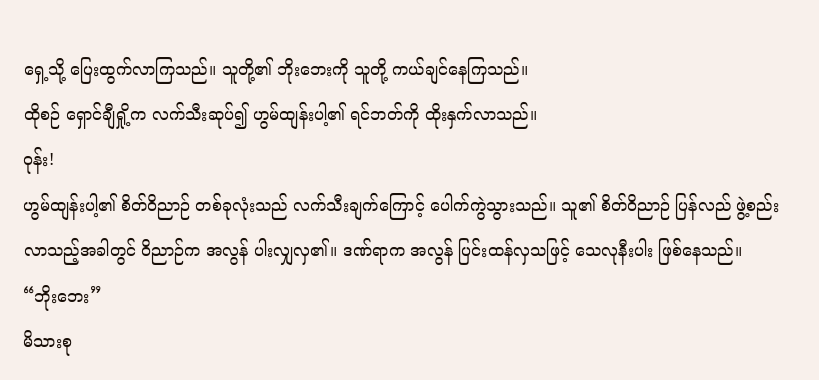ရှေ့သို့ ပြေးထွက်လာကြသည်။ သူတို့၏ ဘိုးဘေးကို သူတို့ ကယ်ချင်နေကြသည်။
ထိုစဉ် ရှောင်ချီရှို့က လက်သီးဆုပ်၍ ဟွမ်ထျန်းပါ့၏ ရင်ဘတ်ကို ထိုးနှက်လာသည်။
ဝုန်း!
ဟွမ်ထျန်းပါ့၏ စိတ်ဝိညာဉ် တစ်ခုလုံးသည် လက်သီးချက်ကြောင့် ပေါက်ကွဲသွားသည်။ သူ၏ စိတ်ဝိညာဉ် ပြန်လည် ဖွဲ့စည်းလာသည့်အခါတွင် ဝိညာဉ်က အလွန် ပါးလျှလှ၏။ ဒဏ်ရာက အလွန် ပြင်းထန်လှသဖြင့် သေလုနီးပါး ဖြစ်နေသည်။
“ဘိုးဘေး”
မိသားစု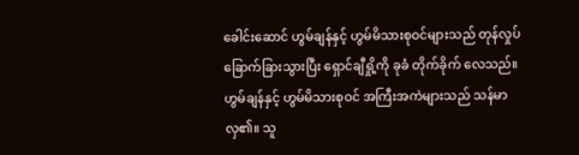ခေါင်းဆောင် ဟွမ်ချန်နှင့် ဟွမ်မိသားစုဝင်များသည် တုန်လှုပ်ခြောက်ခြားသွားပြီး ရှောင်ချီရှို့ကို ခုခံ တိုက်ခိုက် လေသည်။
ဟွမ်ချန်နှင့် ဟွမ်မိသားစုဝင် အကြီးအကဲများသည် သန်မာလှ၏။ သူ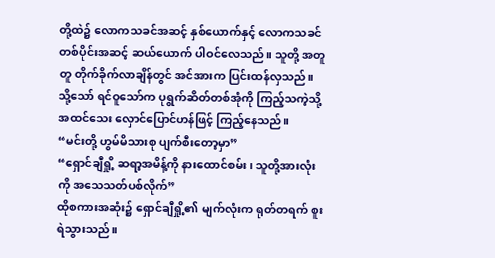တို့ထဲ၌ လောကသခင်အဆင့် နှစ်ယောက်နှင့် လောကသခင် တစ်ပိုင်းအဆင့် ဆယ်ယောက် ပါဝင်လေသည်။ သူတို့ အတူတူ တိုက်ခိုက်လာချိန်တွင် အင်အားက ပြင်းထန်လှသည်။
သို့သော် ရင်ဝူသော်က ပုရွက်ဆိတ်တစ်အုံကို ကြည့်သကဲ့သို့ အထင်သေး လှောင်ပြောင်ဟန်ဖြင့် ကြည့်နေသည်။
“မင်းတို့ ဟွမ်မိသားစု ပျက်စီးတော့မှာ”
“ရှောင်ချီရှို့ ဆရာ့အမိန့်ကို နားထောင်စမ်း၊ သူတို့အားလုံးကို အသေသတ်ပစ်လိုက်”
ထိုစကားအဆုံး၌ ရှောင်ချီရှို့၏ မျက်လုံးက ရုတ်တရက် စူးရဲသွားသည်။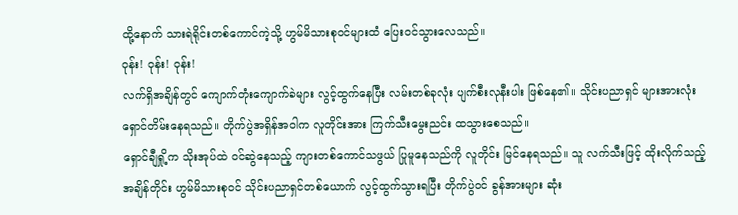ထို့နောက် သားရဲရိုင်းတစ်ကောင်ကဲ့သို့ ဟွမ်မိသားစုဝင်များထံ ပြေးဝင်သွားလေသည်။
ဝုန်း! ဝုန်း! ဝုန်း!
လက်ရှိအချိန်တွင် ကျောက်တုံးကျောက်ခဲများ လွင့်ထွက်နေပြီး လမ်းတစ်ခုလုံး ပျက်စီးလုနီးပါး ဖြစ်နေ၏။ သိုင်းပညာရှင် များအားလုံး ရှောင်တိမ်းနေရသည်။ တိုက်ပွဲအရှိန်အဝါက လူတိုင်းအား ကြက်သီးမွေးညင်း ထသွားစေသည်။
ရှောင်ချီရှို့က သိုးအုပ်ထဲ ဝင်ဆွဲနေသည့် ကျားတစ်ကောင်သဖွယ် ပြုမူနေသည်ကို လူတိုင်း မြင်နေရသည်။ သူ လက်သီးဖြင့် ထိုးလိုက်သည့် အချိန်တိုင်း ဟွမ်မိသားစုဝင် သိုင်းပညာရှင်တစ်ယောက် လွင့်ထွက်သွားရပြီး တိုက်ပွဲဝင် ခွန်အားများ ဆုံး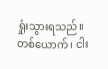ရှုံးသွားရသည်။
တစ်ယောက်၊ ငါး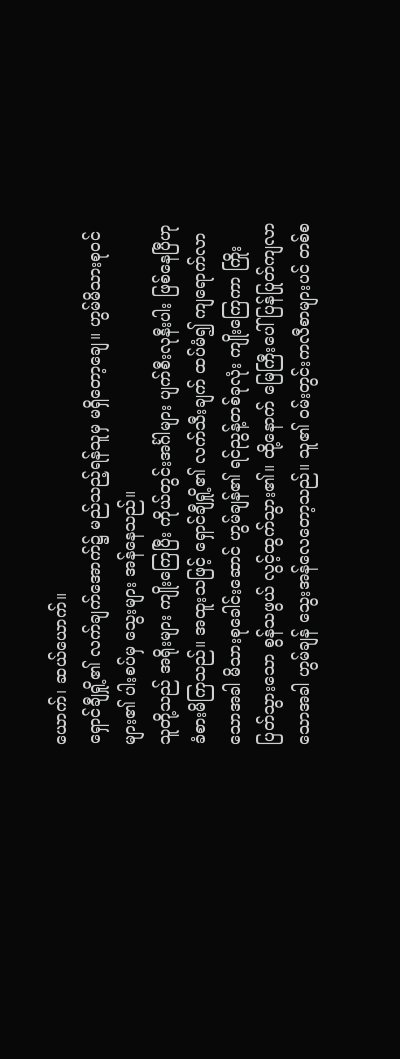ယောက်၊ ဆယ်ယောက်။
ရှောင်ချီရှို့၏ လက်ချက်အောက်၌ မည်သည့်ရန်သူမှ မရှိတော့ချေ။ ဟွမ်မိသားစုဝင်များ၏ ပါးစပ်မှ သွေးများ အန်နေသည်။
သူတို့သည် အရိုးများ ကျိုးကြေပြီး ကိုယ်တွင်းအင်္ဂါများ ပျက်စီးလုနီးပါး ဖြစ်နေပြီဟု ခံစားမိကြသည်။ အထူးသဖြင့် ရှောင်ချီရှို့၏ လက်သီးချက် ထပ်မံ၍ ကျရောက်လာသောအခါ မိသားစုခေါင်းဆောင် ဟွမ်ချန်၏ ရင်ညွန့်တစ်ခုလုံး ကျိုးကြေကာ ကြိုးပြတ်သွားသော စွန်သဖွယ် လွင့်ထွက်သွား၏။ ထို့နောက် မြေကြီးပေါ် ပြန်ပြုတ်ကျလာ သောအခါ ဟွမ်ချန် သွေးအန်လေတော့သည်။ သူ၏ ဝမ်းတွင်းကလီစာများပင် တစ်စ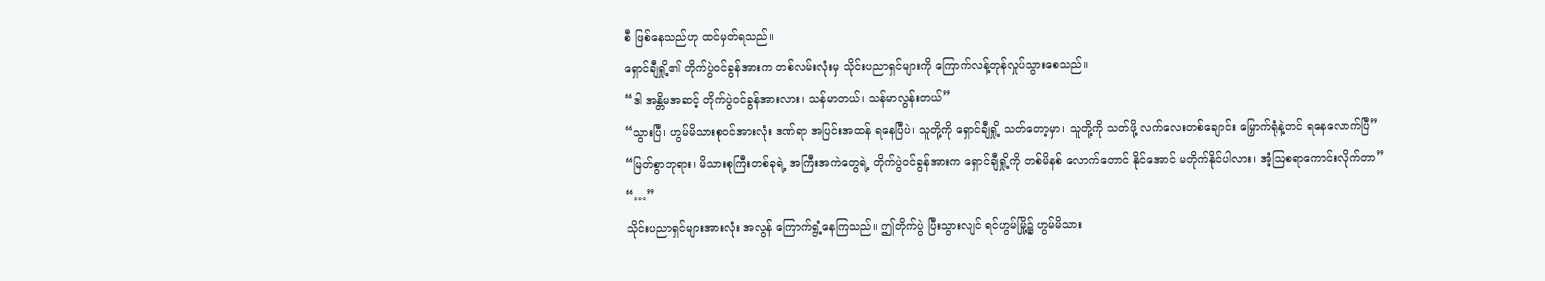စီ ဖြစ်နေသည်ဟု ထင်မှတ်ရသည်။
ရှောင်ချီရှို့၏ တိုက်ပွဲဝင်ခွန်အားက တစ်လမ်းလုံးမှ သိုင်းပညာရှင်များကို ကြောက်လန့်တုန်လှုပ်သွားစေသည်။
“ဒါ အန္တိမအဆင့် တိုက်ပွဲဝင်ခွန်အားလား၊ သန်မာတယ်၊ သန်မာလွန်းတယ်”
“သွားပြီ၊ ဟွမ်မိသားစုဝင်အားလုံး ဒဏ်ရာ အပြင်းအထန် ရနေပြီပဲ၊ သူတို့ကို ရှောင်ချီရှို့ သတ်တော့မှာ၊ သူတို့ကို သတ်ဖို့ လက်လေးတစ်ချောင်း မြှောက်ရုံနဲ့တင် ရနေလောက်ပြီ”
“မြတ်စွာဘုရား၊ မိသားစုကြီးတစ်ခုရဲ့ အကြီးအကဲတွေရဲ့ တိုက်ပွဲဝင်ခွန်အားက ရှောင်ချီရှို့ကို တစ်မိနစ် လောက်တောင် နိုင်အောင် မတိုက်နိုင်ပါလား၊ အံ့ဩစရာကောင်းလိုက်တာ”
“…”
သိုင်းပညာရှင်များအားလုံး အလွန် ကြောက်ရွံ့နေကြသည်။ ဤတိုက်ပွဲ ပြီးသွားလျင် ရင်ဟွမ်မြို့၌ ဟွမ်မိသား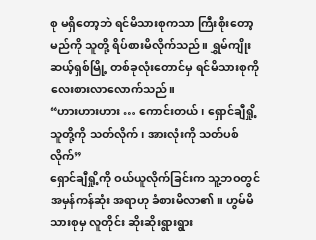စု မရှိတော့ဘဲ ရင်မိသားစုကသာ ကြီးစိုးတော့မည်ကို သူတို့ ရိပ်စားမိလိုက်သည်။ ရွှမ်ကျိုး ဆယ့်ရှစ်မြို့ တစ်ခုလုံးတောင်မှ ရင်မိသားစုကို လေးစားလာလောက်သည်။
“ဟားဟားဟား … ကောင်းတယ်၊ ရှောင်ချီရှို့ သူတို့ကို သတ်လိုက်၊ အားလုံးကို သတ်ပစ်လိုက်”
ရှောင်ချီရှို့ကို ဝယ်ယူလိုက်ခြင်းက သူ့ဘဝတွင် အမှန်ကန်ဆုံး အရာဟု ခံစားမိလာ၏။ ဟွမ်မိသားစုမှ လူတိုင်း ဆိုးဆိုးရွားရွား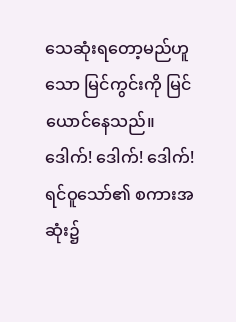သေဆုံးရတော့မည်ဟူသော မြင်ကွင်းကို မြင်ယောင်နေသည်။
ဒေါက်! ဒေါက်! ဒေါက်!
ရင်ဝူသော်၏ စကားအဆုံး၌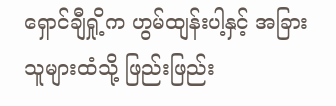ရှောင်ချီရှို့က ဟွမ်ထျန်းပါ့နှင့် အခြားသူများထံသို့ ဖြည်းဖြည်း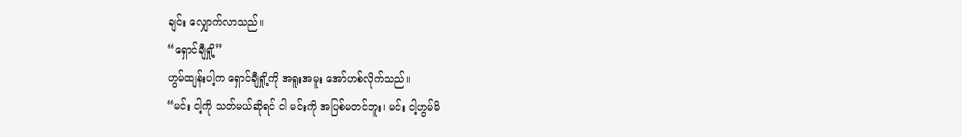ချင်း လျှောက်လာသည်။
“ရှောင်ချီရှို့”
ဟွမ်ထျန်းပါ့က ရှောင်ချီရှို့ကို အရူးအမူး အော်ဟစ်လိုက်သည်။
“မင်း ငါ့ကို သတ်မယ်ဆိုရင် ငါ မင်းကို အပြစ်မတင်ဘူး၊ မင်း ငါ့ဟွမ်မိ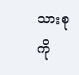သားစုကို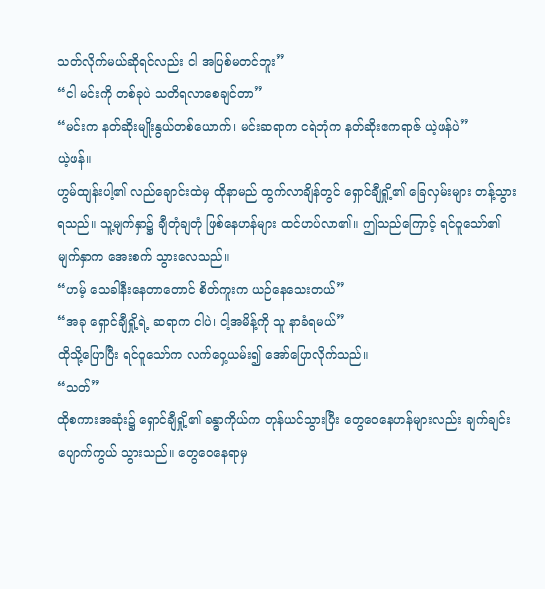သတ်လိုက်မယ်ဆိုရင်လည်း ငါ အပြစ်မတင်ဘူး”
“ငါ မင်းကို တစ်ခုပဲ သတိရလာစေချင်တာ”
“မင်းက နတ်ဆိုးမျိုးနွယ်တစ်ယောက်၊ မင်းဆရာက ငရဲဘုံက နတ်ဆိုးဧကရာဇ် ယဲ့ဖန်ပဲ”
ယဲ့ဖန်။
ဟွမ်ထျန်းပါ့၏ လည်ချောင်းထဲမှ ထိုနာမည် ထွက်လာချိန်တွင် ရှောင်ချီရှို့၏ ခြေလှမ်းများ တန့်သွားရသည်။ သူ့မျက်နှာ၌ ချီတုံချတုံ ဖြစ်နေဟန်များ ထင်ဟပ်လာ၏။ ဤသည်ကြောင့် ရင်ဝူသော်၏ မျက်နှာက အေးစက် သွားလေသည်။
“ဟမ့် သေခါနီးနေတာတောင် စိတ်ကူးက ယဉ်နေသေးတယ်”
“အခု ရှောင်ချီရှို့ရဲ့ ဆရာက ငါပဲ၊ ငါ့အမိန့်ကို သူ နာခံရမယ်”
ထိုသို့ပြောပြီး ရင်ဝူသော်က လက်ဝှေ့ယမ်း၍ အော်ပြောလိုက်သည်။
“သတ်”
ထိုစကားအဆုံး၌ ရှောင်ချီရှို့၏ ခန္ဓာကိုယ်က တုန်ယင်သွားပြီး တွေဝေနေဟန်များလည်း ချက်ချင်း ပျောက်ကွယ် သွားသည်။ တွေဝေနေရာမှ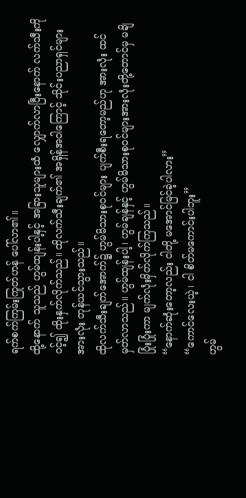ရက်စက်ကြမ်းကြုတ်ဟန် ပေါ်လာ၏။
ထို့နောက် သူသည် ဟွမ်ထျန်းပါ့နှင့် အခြားသူများထံ လျှောက်လာပြီးနောက် လက်သီးကိုဝင့်၍ ထိုးနှက်လိုက်သည်။ ထိုလက်သီးချက်၏ အရှိန်အဝါကြောင့် သိုင်းပညာရှင်များအားလုံး တုန်ယင်သွားသည်။
ထိုလက်သီးချက်အောက်၌ ဟွမ်မိသားစုဝင်များ ပျက်စီးရတော့မည်ဟု အားလုံး ထင်မှတ်လာသည်။ ဟွမ်ထျန်းပါ့၊ ဟွမ်ချန်နှင့် ဟွမ်မိသားစုဝင်များအားလုံးတို့တောင်မှ မချိပြုံးပြုံးကာ မျက်လုံးမှိတ်လိုက်ကြသည်။
“နောက်ဆုံးတော့လည်း ငါတို့ မအောင်မြင်ခဲ့ပါလား”
“ကောင်လေးယဲ့၊ ငါ စိတ်မကောင်းပါဘူး”
ဟွမ်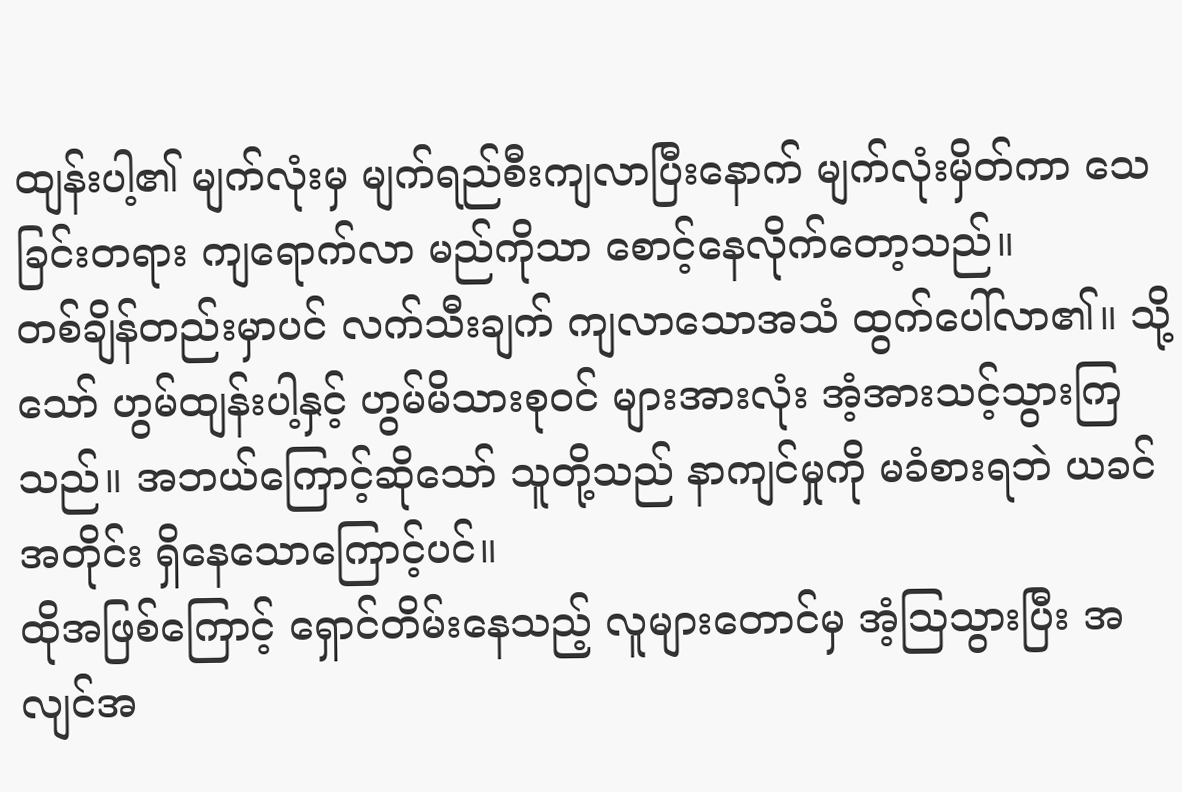ထျန်းပါ့၏ မျက်လုံးမှ မျက်ရည်စီးကျလာပြီးနောက် မျက်လုံးမှိတ်ကာ သေခြင်းတရား ကျရောက်လာ မည်ကိုသာ စောင့်နေလိုက်တော့သည်။
တစ်ချိန်တည်းမှာပင် လက်သီးချက် ကျလာသောအသံ ထွက်ပေါ်လာ၏။ သို့သော် ဟွမ်ထျန်းပါ့နှင့် ဟွမ်မိသားစုဝင် များအားလုံး အံ့အားသင့်သွားကြသည်။ အဘယ်ကြောင့်ဆိုသော် သူတို့သည် နာကျင်မှုကို မခံစားရဘဲ ယခင်အတိုင်း ရှိနေသောကြောင့်ပင်။
ထိုအဖြစ်ကြောင့် ရှောင်တိမ်းနေသည့် လူများတောင်မှ အံ့ဩသွားပြီး အလျင်အ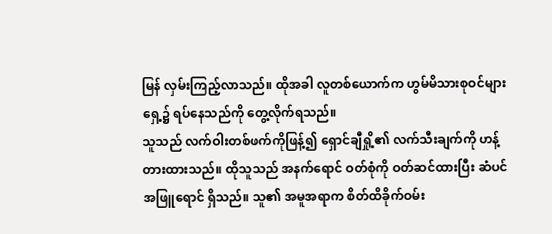မြန် လှမ်းကြည့်လာသည်။ ထိုအခါ လူတစ်ယောက်က ဟွမ်မိသားစုဝင်များရှေ့၌ ရပ်နေသည်ကို တွေ့လိုက်ရသည်။
သူသည် လက်ဝါးတစ်ဖက်ကိုဖြန့်၍ ရှောင်ချီရှို့၏ လက်သီးချက်ကို ဟန့်တားထားသည်။ ထိုသူသည် အနက်ရောင် ဝတ်စုံကို ဝတ်ဆင်ထားပြီး ဆံပင် အဖြူရောင် ရှိသည်။ သူ၏ အမူအရာက စိတ်ထိခိုက်ဝမ်း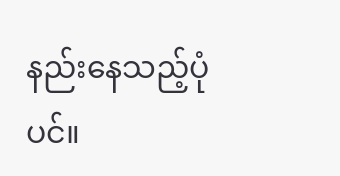နည်းနေသည့်ပုံပင်။